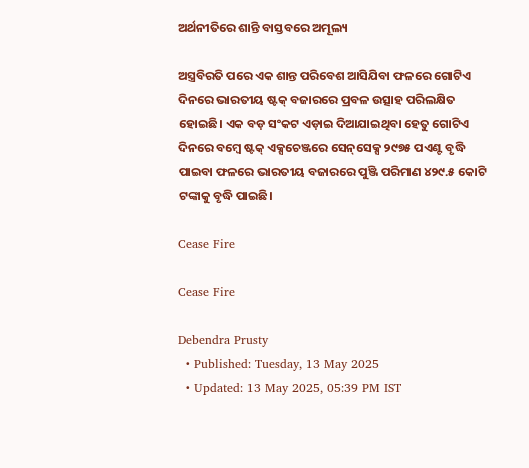ଅର୍ଥନୀତିରେ ଶାନ୍ତି ବାସ୍ତବରେ ଅମୂଲ୍ୟ

ଅସ୍ତ୍ରବିରତି ପରେ ଏକ ଶାନ୍ତ ପରିବେଶ ଆସିଯିବା ଫଳରେ ଗୋଟିଏ ଦିନରେ ଭାରତୀୟ ଷ୍ଟକ୍ ବଜାରରେ ପ୍ରବଳ ଉତ୍ସାହ ପରିଲକ୍ଷିତ ହୋଇଛି। ଏକ ବଡ଼ ସଂକଟ ଏଡ଼ାଇ ଦିଆଯାଇଥିବା ହେତୁ ଗୋଟିଏ ଦିନରେ ବମ୍ବେ ଷ୍ଟକ୍ ଏକ୍ସଚେଞ୍ଜରେ ସେନ୍‌ସେକ୍ସ ୨୯୭୫ ପଏଣ୍ଟ ବୃଦ୍ଧି ପାଇବା ଫଳରେ ଭାରତୀୟ ବଜାରରେ ପୁଞ୍ଜି ପରିମାଣ ୪୨୯.୫ କୋଟି ଟଙ୍କାକୁ ବୃଦ୍ଧି ପାଇଛି।

Cease Fire

Cease Fire

Debendra Prusty
  • Published: Tuesday, 13 May 2025
  • Updated: 13 May 2025, 05:39 PM IST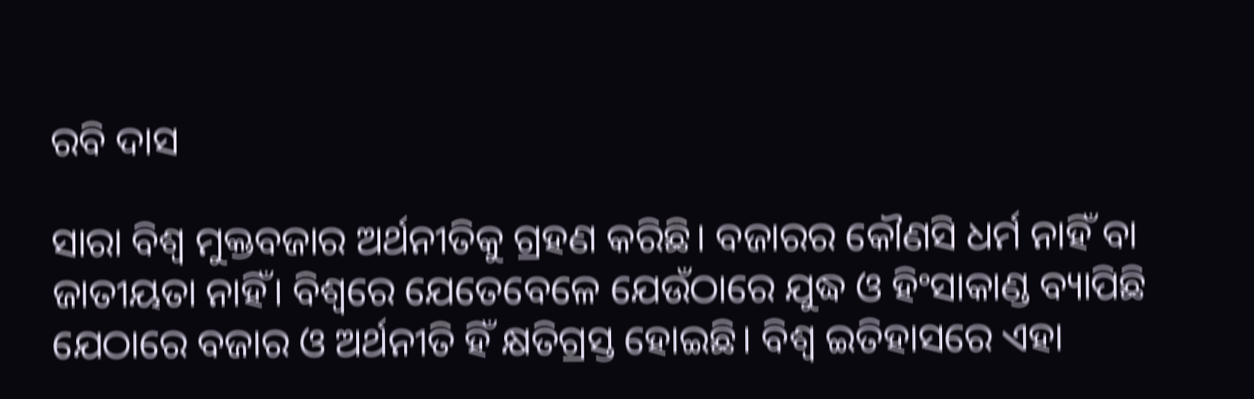ରବି ଦାସ

ସାରା ବିଶ୍ୱ ମୁକ୍ତବଜାର ଅର୍ଥନୀତିକୁ ଗ୍ରହଣ କରିଛି। ବଜାରର କୌଣସି ଧର୍ମ ନାହିଁ ବା ଜାତୀୟତା ନାହିଁ। ବିଶ୍ୱରେ ଯେତେବେଳେ ଯେଉଁଠାରେ ଯୁଦ୍ଧ ଓ ହିଂସାକାଣ୍ଡ ବ୍ୟାପିଛି ଯେଠାରେ ବଜାର ଓ ଅର୍ଥନୀତି ହିଁ କ୍ଷତିଗ୍ରସ୍ତ ହୋଇଛି। ବିଶ୍ୱ ଇତିହାସରେ ଏହା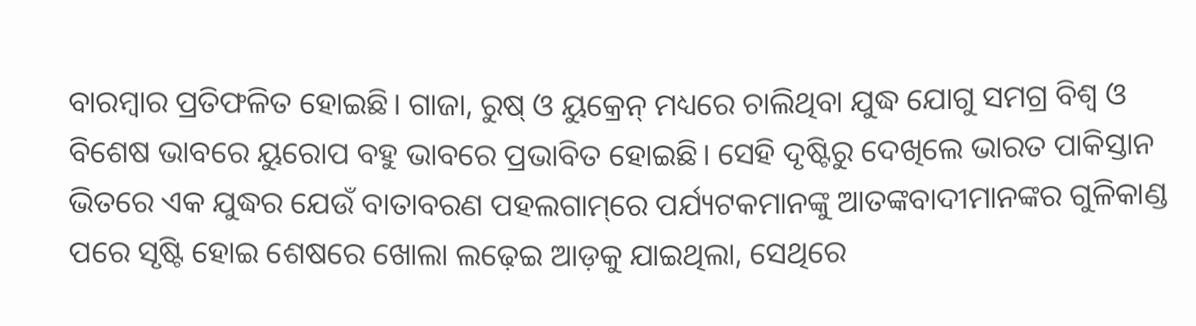ବାରମ୍ବାର ପ୍ରତିଫଳିତ ହୋଇଛି। ଗାଜା, ରୁଷ୍ ଓ ୟୁକ୍ରେନ୍ ମଧ୍ୟରେ ଚାଲିଥିବା ଯୁଦ୍ଧ ଯୋଗୁ ସମଗ୍ର ବିଶ୍ୱ ଓ ବିଶେଷ ଭାବରେ ୟୁରୋପ ବହୁ ଭାବରେ ପ୍ରଭାବିତ ହୋଇଛି। ସେହି ଦୃଷ୍ଟିରୁ ଦେଖିଲେ ଭାରତ ପାକିସ୍ତାନ ଭିତରେ ଏକ ଯୁଦ୍ଧର ଯେଉଁ ବାତାବରଣ ପହଲଗାମ୍‌ରେ ପର୍ଯ୍ୟଟକମାନଙ୍କୁ ଆତଙ୍କବାଦୀମାନଙ୍କର ଗୁଳିକାଣ୍ଡ ପରେ ସୃଷ୍ଟି ହୋଇ ଶେଷରେ ଖୋଲା ଲଢ଼େଇ ଆଡ଼କୁ ଯାଇଥିଲା, ସେଥିରେ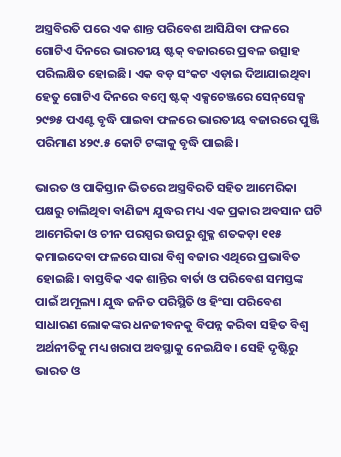ଅସ୍ତ୍ରବିରତି ପରେ ଏକ ଶାନ୍ତ ପରିବେଶ ଆସିଯିବା ଫଳରେ ଗୋଟିଏ ଦିନରେ ଭାରତୀୟ ଷ୍ଟକ୍ ବଜାରରେ ପ୍ରବଳ ଉତ୍ସାହ ପରିଲକ୍ଷିତ ହୋଇଛି। ଏକ ବଡ଼ ସଂକଟ ଏଡ଼ାଇ ଦିଆଯାଇଥିବା ହେତୁ ଗୋଟିଏ ଦିନରେ ବମ୍ବେ ଷ୍ଟକ୍ ଏକ୍ସଚେଞ୍ଜରେ ସେନ୍‌ସେକ୍ସ ୨୯୭୫ ପଏଣ୍ଟ ବୃଦ୍ଧି ପାଇବା ଫଳରେ ଭାରତୀୟ ବଜାରରେ ପୁଞ୍ଜି ପରିମାଣ ୪୨୯.୫ କୋଟି ଟଙ୍କାକୁ ବୃଦ୍ଧି ପାଇଛି।

ଭାରତ ଓ ପାକିସ୍ତାନ ଭିତରେ ଅସ୍ତ୍ରବିରତି ସହିତ ଆମେରିକା ପକ୍ଷରୁ ଚାଲିଥିବା ବାଣିଜ୍ୟ ଯୁଦ୍ଧର ମଧ୍ୟ ଏକ ପ୍ରକାର ଅବସାନ ଘଟି ଆମେରିକା ଓ ଚୀନ ପରସ୍ପର ଉପରୁ ଶୁକ୍ଳ ଶତକଡ଼ା ୧୧୫ କମାଇଦେବା ଫଳରେ ସାରା ବିଶ୍ୱ ବଜାର ଏଥିରେ ପ୍ରଭାବିତ ହୋଇଛି। ବାସ୍ତବିକ ଏକ ଶାନ୍ତିର ବାର୍ତା ଓ ପରିବେଶ ସମସ୍ତଙ୍କ ପାଇଁ ଅମୂଲ୍ୟ। ଯୁଦ୍ଧ ଜନିତ ପରିସ୍ଥିତି ଓ ହିଂସା ପରିବେଶ ସାଧାରଣ ଲୋକଙ୍କର ଧନଜୀବନକୁ ବିପନ୍ନ କରିବା ସହିତ ବିଶ୍ୱ ଅର୍ଥନୀତିକୁ ମଧ୍ୟ ଖରାପ ଅବସ୍ଥାକୁ ନେଇଯିବ। ସେହି ଦୃଷ୍ଟିରୁ ଭାରତ ଓ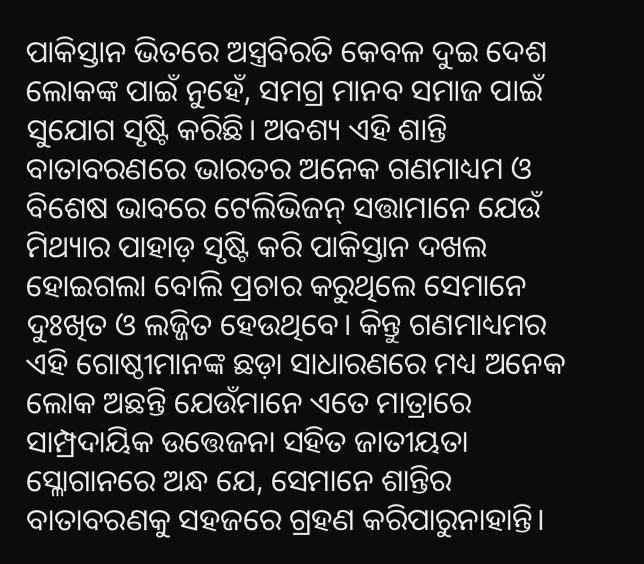ପାକିସ୍ତାନ ଭିତରେ ଅସ୍ତ୍ରବିରତି କେବଳ ଦୁଇ ଦେଶ ଲୋକଙ୍କ ପାଇଁ ନୁହେଁ, ସମଗ୍ର ମାନବ ସମାଜ ପାଇଁ ସୁଯୋଗ ସୃଷ୍ଟି କରିଛି। ଅବଶ୍ୟ ଏହି ଶାନ୍ତି ବାତାବରଣରେ ଭାରତର ଅନେକ ଗଣମାଧ୍ୟମ ଓ ବିଶେଷ ଭାବରେ ଟେଲିଭିଜନ୍ ସତ୍ତାମାନେ ଯେଉଁ ମିଥ୍ୟାର ପାହାଡ଼ ସୃଷ୍ଟି କରି ପାକିସ୍ତାନ ଦଖଲ ହୋଇଗଲା ବୋଲି ପ୍ରଚାର କରୁଥିଲେ ସେମାନେ ଦୁଃଖିତ ଓ ଲଜ୍ଜିତ ହେଉଥିବେ। କିନ୍ତୁ ଗଣମାଧ୍ୟମର ଏହି ଗୋଷ୍ଠୀମାନଙ୍କ ଛଡ଼ା ସାଧାରଣରେ ମଧ୍ୟ ଅନେକ ଲୋକ ଅଛନ୍ତି ଯେଉଁମାନେ ଏତେ ମାତ୍ରାରେ ସାମ୍ପ୍ରଦାୟିକ ଉତ୍ତେଜନା ସହିତ ଜାତୀୟତା ସ୍ଳୋଗାନରେ ଅନ୍ଧ ଯେ, ସେମାନେ ଶାନ୍ତିର ବାତାବରଣକୁ ସହଜରେ ଗ୍ରହଣ କରିପାରୁନାହାନ୍ତି।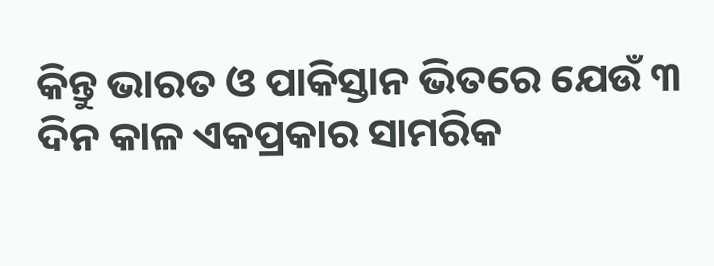କିନ୍ତୁ ଭାରତ ଓ ପାକିସ୍ତାନ ଭିତରେ ଯେଉଁ ୩ ଦିନ କାଳ ଏକପ୍ରକାର ସାମରିକ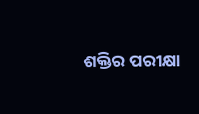ଶକ୍ତିର ପରୀକ୍ଷା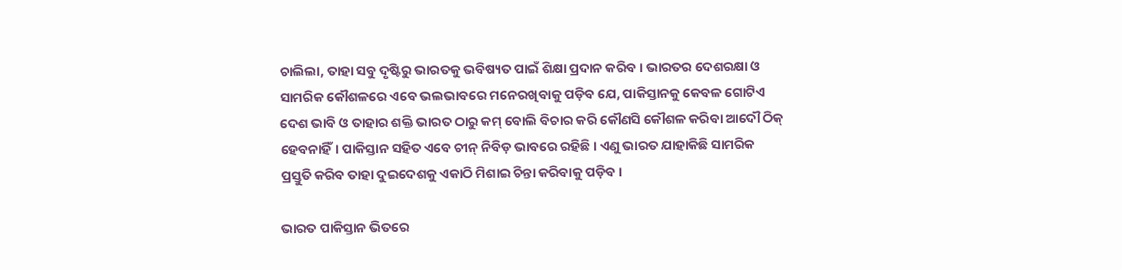ଚାଲିଲା, ତାହା ସବୁ ଦୃଷ୍ଟିରୁ ଭାରତକୁ ଭବିଷ୍ୟତ ପାଇଁ ଶିକ୍ଷା ପ୍ରଦାନ କରିବ। ଭାରତର ଦେଶରକ୍ଷା ଓ ସାମରିକ କୌଶଳରେ ଏବେ ଭଲଭାବରେ ମନେରଖିବାକୁ ପଡ଼ିବ ଯେ, ପାକିସ୍ତାନକୁ କେବଳ ଗୋଟିଏ ଦେଶ ଭାବି ଓ ତାହାର ଶକ୍ତି ଭାରତ ଠାରୁ କମ୍ ବୋଲି ବିଚାର କରି କୌଣସି କୌଶଳ କରିବା ଆଦୌ ଠିକ୍ ହେବନାହିଁ। ପାକିସ୍ତାନ ସହିତ ଏବେ ଚୀନ୍ ନିବିଡ଼ ଭାବରେ ରହିଛି। ଏଣୁ ଭାରତ ଯାହାକିଛି ସାମରିକ ପ୍ରସ୍ତୁତି କରିବ ତାହା ଦୁଇଦେଶକୁ ଏକାଠି ମିଶାଇ ଚିନ୍ତା କରିବାକୁ ପଡ଼ିବ।

ଭାରତ ପାକିସ୍ତାନ ଭିତରେ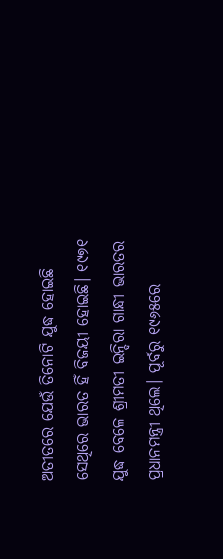ଅତୀତରେ ଯେଉଁ ତିନୋଟି ଯୁଦ୍ଧ ହୋଇଛି ସେଥିରେ ଭାରତ ହିଁ ବିଜୟୀ ହୋଇଛି। ୧୯୭୧ ଯୁଦ୍ଧ ବେଳେ ଶ୍ରୀମତୀ ଇନ୍ଦିରା ଗାନ୍ଧୀ ଭାରତର ପ୍ରଧାନମନ୍ତ୍ରୀ ଥିଲେ। ପୂର୍ବରୁ ୧୯୬୫ରେ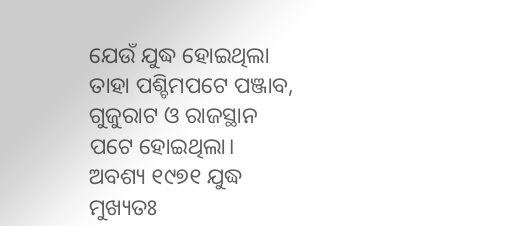ଯେଉଁ ଯୁଦ୍ଧ ହୋଇଥିଲା ତାହା ପଶ୍ଚିମପଟେ ପଞ୍ଜାବ, ଗୁଜୁରାଟ ଓ ରାଜସ୍ଥାନ ପଟେ ହୋଇଥିଲା। ଅବଶ୍ୟ ୧୯୭୧ ଯୁଦ୍ଧ ମୁଖ୍ୟତଃ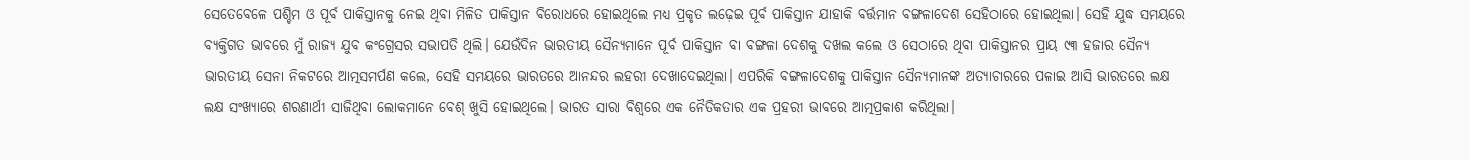ସେତେବେଳେ ପଶ୍ଚିମ ଓ ପୂର୍ବ ପାକିସ୍ତାନକୁ ନେଇ ଥିବା ମିଳିତ ପାକିସ୍ତାନ ବିରୋଧରେ ହୋଇଥିଲେ ମଧ୍ୟ ପ୍ରକୃତ ଲଢ଼େଇ ପୂର୍ବ ପାକିସ୍ତାନ ଯାହାକି ବର୍ତ୍ତମାନ ବଙ୍ଗଳାଦେଶ ସେହିଠାରେ ହୋଇଥିଲା। ସେହି ଯୁଦ୍ଧ ସମୟରେ ବ୍ୟକ୍ତିଗତ ଭାବରେ ମୁଁ ରାଜ୍ୟ ଯୁବ କଂଗ୍ରେସର ସଭାପତି ଥିଲି। ଯେଉଁଦିନ ଭାରତୀୟ ସୈନ୍ୟମାନେ ପୂର୍ବ ପାକିସ୍ତାନ ବା ବଙ୍ଗଳା ଦେଶକୁ ଦଖଲ କଲେ ଓ ସେଠାରେ ଥିବା ପାକିସ୍ତାନର ପ୍ରାୟ ୯୩ ହଜାର ସୈନ୍ୟ ଭାରତୀୟ ସେନା ନିକଟରେ ଆତ୍ମସମର୍ପଣ କଲେ, ସେହି ସମୟରେ ଭାରତରେ ଆନନ୍ଦର ଲହରୀ ଦେଖାଦେଇଥିଲା। ଏପରିକି ବଙ୍ଗଳାଦେଶକୁ ପାକିସ୍ତାନ ସୈନ୍ୟମାନଙ୍କ ଅତ୍ୟାଚାରରେ ପଳାଇ ଆସି ଭାରତରେ ଲକ୍ଷ ଲକ୍ଷ ସଂଖ୍ୟାରେ ଶରଣାର୍ଥୀ ସାଜିଥିବା ଲୋକମାନେ ବେଶ୍ ଖୁସି ହୋଇଥିଲେ। ଭାରତ ସାରା ବିଶ୍ୱରେ ଏକ ନୈତିକତାର ଏକ ପ୍ରହରୀ ଭାବରେ ଆତ୍ମପ୍ରକାଶ କରିଥିଲା।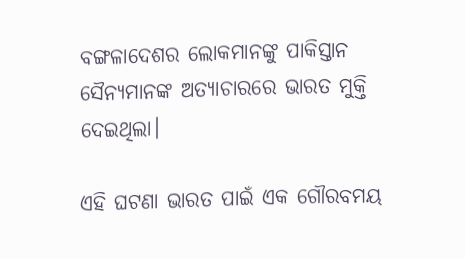ବଙ୍ଗଳାଦେଶର ଲୋକମାନଙ୍କୁ ପାକିସ୍ତାନ ସୈନ୍ୟମାନଙ୍କ ଅତ୍ୟାଚାରରେ ଭାରତ ମୁକ୍ତି ଦେଇଥିଲା।

ଏହି ଘଟଣା ଭାରତ ପାଇଁ ଏକ ଗୌରବମୟ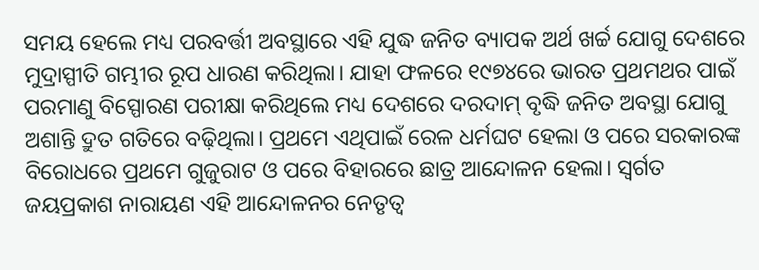ସମୟ ହେଲେ ମଧ୍ୟ ପରବର୍ତ୍ତୀ ଅବସ୍ଥାରେ ଏହି ଯୁଦ୍ଧ ଜନିତ ବ୍ୟାପକ ଅର୍ଥ ଖର୍ଚ୍ଚ ଯୋଗୁ ଦେଶରେ ମୁଦ୍ରାସ୍ପୀତି ଗମ୍ଭୀର ରୂପ ଧାରଣ କରିଥିଲା। ଯାହା ଫଳରେ ୧୯୭୪ରେ ଭାରତ ପ୍ରଥମଥର ପାଇଁ ପରମାଣୁ ବିସ୍ପୋରଣ ପରୀକ୍ଷା କରିଥିଲେ ମଧ୍ୟ ଦେଶରେ ଦରଦାମ୍ ବୃଦ୍ଧି ଜନିତ ଅବସ୍ଥା ଯୋଗୁ ଅଶାନ୍ତି ଦ୍ରୁତ ଗତିରେ ବଢ଼ିଥିଲା। ପ୍ରଥମେ ଏଥିପାଇଁ ରେଳ ଧର୍ମଘଟ ହେଲା ଓ ପରେ ସରକାରଙ୍କ ବିରୋଧରେ ପ୍ରଥମେ ଗୁଜୁରାଟ ଓ ପରେ ବିହାରରେ ଛାତ୍ର ଆନ୍ଦୋଳନ ହେଲା। ସ୍ୱର୍ଗତ ଜୟପ୍ରକାଶ ନାରାୟଣ ଏହି ଆନ୍ଦୋଳନର ନେତୃତ୍ୱ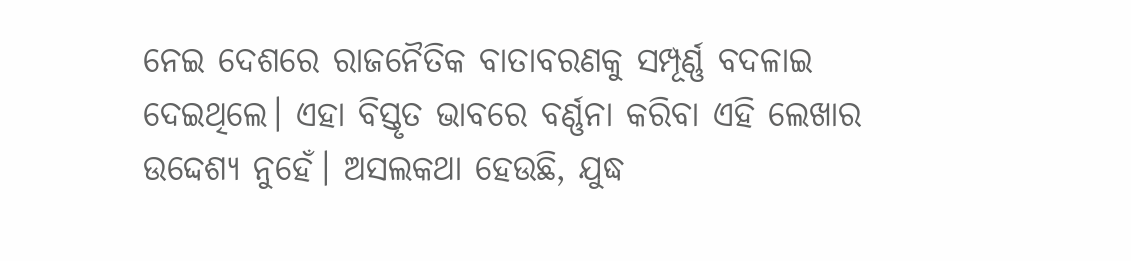ନେଇ ଦେଶରେ ରାଜନୈତିକ ବାତାବରଣକୁ ସମ୍ପୂର୍ଣ୍ଣ ବଦଳାଇ ଦେଇଥିଲେ। ଏହା ବିସ୍ତୃତ ଭାବରେ ବର୍ଣ୍ଣନା କରିବା ଏହି ଲେଖାର ଉଦ୍ଦେଶ୍ୟ ନୁହେଁ। ଅସଲକଥା ହେଉଛି, ଯୁଦ୍ଧ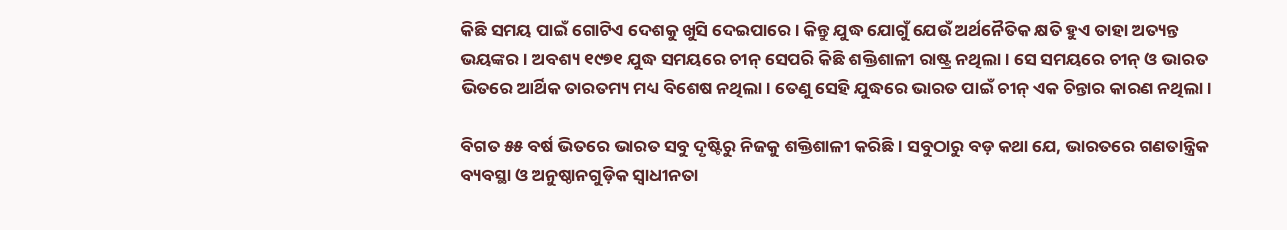କିଛି ସମୟ ପାଇଁ ଗୋଟିଏ ଦେଶକୁ ଖୁସି ଦେଇପାରେ। କିନ୍ତୁ ଯୁଦ୍ଧ ଯୋଗୁଁ ଯେଉଁ ଅର୍ଥନୈତିକ କ୍ଷତି ହୁଏ ତାହା ଅତ୍ୟନ୍ତ ଭୟଙ୍କର। ଅବଶ୍ୟ ୧୯୭୧ ଯୁଦ୍ଧ ସମୟରେ ଚୀନ୍ ସେପରି କିଛି ଶକ୍ତିଶାଳୀ ରାଷ୍ଟ୍ର ନଥିଲା। ସେ ସମୟରେ ଚୀନ୍ ଓ ଭାରତ ଭିତରେ ଆର୍ଥିକ ତାରତମ୍ୟ ମଧ୍ୟ ବିଶେଷ ନଥିଲା। ତେଣୁ ସେହି ଯୁଦ୍ଧରେ ଭାରତ ପାଇଁ ଚୀନ୍ ଏକ ଚିନ୍ତାର କାରଣ ନଥିଲା।

ବିଗତ ୫୫ ବର୍ଷ ଭିତରେ ଭାରତ ସବୁ ଦୃଷ୍ଟିରୁ ନିଜକୁ ଶକ୍ତିଶାଳୀ କରିଛି। ସବୁଠାରୁ ବଡ଼ କଥା ଯେ, ଭାରତରେ ଗଣତାନ୍ତ୍ରିକ ବ୍ୟବସ୍ଥା ଓ ଅନୁଷ୍ଠାନଗୁଡ଼ିକ ସ୍ୱାଧୀନତା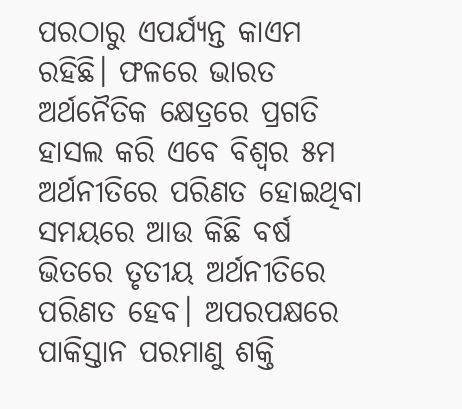ପରଠାରୁ ଏପର୍ଯ୍ୟନ୍ତ କାଏମ ରହିଛି। ଫଳରେ ଭାରତ ଅର୍ଥନୈତିକ କ୍ଷେତ୍ରରେ ପ୍ରଗତି ହାସଲ କରି ଏବେ ବିଶ୍ୱର ୫ମ ଅର୍ଥନୀତିରେ ପରିଣତ ହୋଇଥିବା ସମୟରେ ଆଉ କିଛି ବର୍ଷ ଭିତରେ ତୃତୀୟ ଅର୍ଥନୀତିରେ ପରିଣତ ହେବ। ଅପରପକ୍ଷରେ ପାକିସ୍ତାନ ପରମାଣୁ ଶକ୍ତି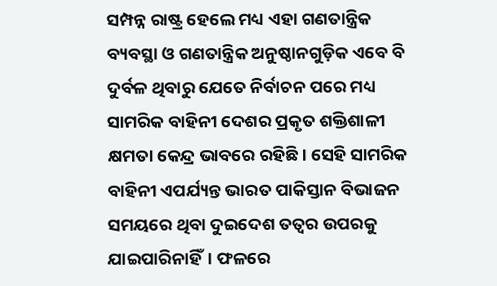ସମ୍ପନ୍ନ ରାଷ୍ଟ୍ର ହେଲେ ମଧ୍ୟ ଏହା ଗଣତାନ୍ତ୍ରିକ ବ୍ୟବସ୍ଥା ଓ ଗଣତାନ୍ତ୍ରିକ ଅନୁଷ୍ଠାନଗୁଡ଼ିକ ଏବେ ବି ଦୁର୍ବଳ ଥିବାରୁ ଯେତେ ନିର୍ବାଚନ ପରେ ମଧ୍ୟ ସାମରିକ ବାହିନୀ ଦେଶର ପ୍ରକୃତ ଶକ୍ତିଶାଳୀ କ୍ଷମତା କେନ୍ଦ୍ର ଭାବରେ ରହିଛି। ସେହି ସାମରିକ ବାହିନୀ ଏପର୍ଯ୍ୟନ୍ତ ଭାରତ ପାକିସ୍ତାନ ବିଭାଜନ ସମୟରେ ଥିବା ଦୁଇଦେଶ ତତ୍ୱର ଉପରକୁ ଯାଇପାରିନାହିଁ। ଫଳରେ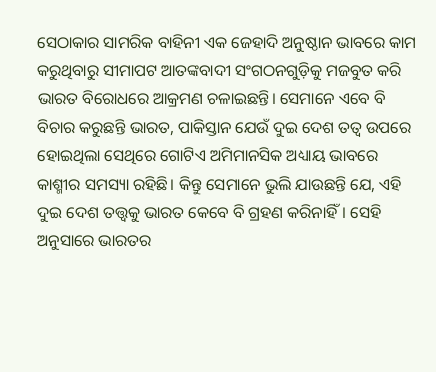ସେଠାକାର ସାମରିକ ବାହିନୀ ଏକ ଜେହାଦି ଅନୁଷ୍ଠାନ ଭାବରେ କାମ କରୁଥିବାରୁ ସୀମାପଟ ଆତଙ୍କବାଦୀ ସଂଗଠନଗୁଡ଼ିକୁ ମଜବୁତ କରି ଭାରତ ବିରୋଧରେ ଆକ୍ରମଣ ଚଳାଇଛନ୍ତି। ସେମାନେ ଏବେ ବି ବିଚାର କରୁଛନ୍ତି ଭାରତ, ପାକିସ୍ତାନ ଯେଉଁ ଦୁଇ ଦେଶ ତତ୍ୱ ଉପରେ ହୋଇଥିଲା ସେଥିରେ ଗୋଟିଏ ଅମିମାନସିକ ଅଧ୍ୟାୟ ଭାବରେ କାଶ୍ମୀର ସମସ୍ୟା ରହିଛି। କିନ୍ତୁ ସେମାନେ ଭୁଲି ଯାଉଛନ୍ତି ଯେ, ଏହି ଦୁଇ ଦେଶ ତତ୍ତ୍ୱକୁ ଭାରତ କେବେ ବି ଗ୍ରହଣ କରିନାହିଁ। ସେହି ଅନୁସାରେ ଭାରତର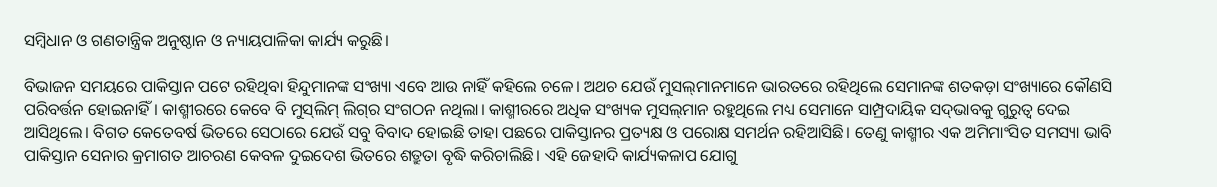ସମ୍ବିଧାନ ଓ ଗଣତାନ୍ତ୍ରିକ ଅନୁଷ୍ଠାନ ଓ ନ୍ୟାୟପାଳିକା କାର୍ଯ୍ୟ କରୁଛି।

ବିଭାଜନ ସମୟରେ ପାକିସ୍ତାନ ପଟେ ରହିଥିବା ହିନ୍ଦୁମାନଙ୍କ ସଂଖ୍ୟା ଏବେ ଆଉ ନାହିଁ କହିଲେ ଚଳେ। ଅଥଚ ଯେଉଁ ମୁସଲ୍‌ମାନମାନେ ଭାରତରେ ରହିଥିଲେ ସେମାନଙ୍କ ଶତକଡ଼ା ସଂଖ୍ୟାରେ କୌଣସି ପରିବର୍ତ୍ତନ ହୋଇନାହିଁ। କାଶ୍ମୀରରେ କେବେ ବି ମୁସ୍‌ଲିମ୍ ଲିଗ୍‌ର ସଂଗଠନ ନଥିଲା। କାଶ୍ମୀରରେ ଅଧିକ ସଂଖ୍ୟକ ମୁସଲ୍‌ମାନ ରହୁଥିଲେ ମଧ୍ୟ ସେମାନେ ସାମ୍ପ୍ରଦାୟିକ ସଦ୍‌ଭାବକୁ ଗୁରୁତ୍ୱ ଦେଇ ଆସିଥିଲେ। ବିଗତ କେତେବର୍ଷ ଭିତରେ ସେଠାରେ ଯେଉଁ ସବୁ ବିବାଦ ହୋଇଛି ତାହା ପଛରେ ପାକିସ୍ତାନର ପ୍ରତ୍ୟକ୍ଷ ଓ ପରୋକ୍ଷ ସମର୍ଥନ ରହିଆସିଛି। ତେଣୁ କାଶ୍ମୀର ଏକ ଅମିମାଂସିତ ସମସ୍ୟା ଭାବି ପାକିସ୍ତାନ ସେନାର କ୍ରମାଗତ ଆଚରଣ କେବଳ ଦୁଇଦେଶ ଭିତରେ ଶତ୍ରୁତା ବୃଦ୍ଧି କରିଚାଲିଛି। ଏହି ଜେହାଦି କାର୍ଯ୍ୟକଳାପ ଯୋଗୁ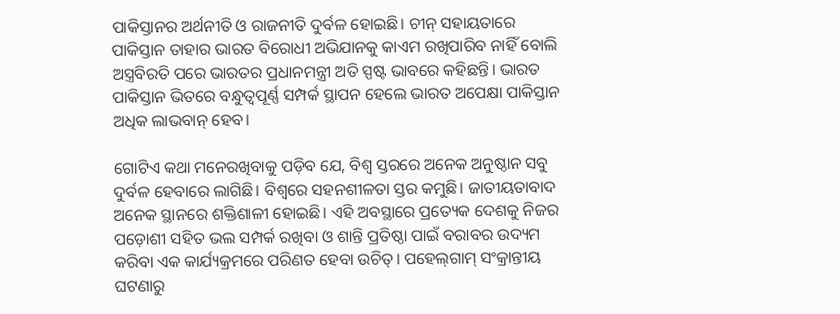ପାକିସ୍ତାନର ଅର୍ଥନୀତି ଓ ରାଜନୀତି ଦୁର୍ବଳ ହୋଇଛି। ଚୀନ୍‌ ସହାୟତାରେ ପାକିସ୍ତାନ ତାହାର ଭାରତ ବିରୋଧୀ ଅଭିଯାନକୁ କାଏମ ରଖିପାରିବ ନାହିଁ ବୋଲି ଅସ୍ତ୍ରବିରତି ପରେ ଭାରତର ପ୍ରଧାନମନ୍ତ୍ରୀ ଅତି ସ୍ପଷ୍ଟ ଭାବରେ କହିଛନ୍ତି। ଭାରତ ପାକିସ୍ତାନ ଭିତରେ ବନ୍ଧୁତ୍ୱପୂର୍ଣ୍ଣ ସମ୍ପର୍କ ସ୍ଥାପନ ହେଲେ ଭାରତ ଅପେକ୍ଷା ପାକିସ୍ତାନ ଅଧିକ ଲାଭବାନ୍ ହେବ।

ଗୋଟିଏ କଥା ମନେରଖିବାକୁ ପଡ଼ିବ ଯେ, ବିଶ୍ୱ ସ୍ତରରେ ଅନେକ ଅନୁଷ୍ଠାନ ସବୁ ଦୁର୍ବଳ ହେବାରେ ଲାଗିଛି। ବିଶ୍ୱରେ ସହନଶୀଳତା ସ୍ତର କମୁଛି। ଜାତୀୟତାବାଦ ଅନେକ ସ୍ଥାନରେ ଶକ୍ତିଶାଳୀ ହୋଇଛି। ଏହି ଅବସ୍ଥାରେ ପ୍ରତ୍ୟେକ ଦେଶକୁ ନିଜର ପଡ଼ୋଶୀ ସହିତ ଭଲ ସମ୍ପର୍କ ରଖିବା ଓ ଶାନ୍ତି ପ୍ରତିଷ୍ଠା ପାଇଁ ବରାବର ଉଦ୍ୟମ କରିବା ଏକ କାର୍ଯ୍ୟକ୍ରମରେ ପରିଣତ ହେବା ଉଚିତ୍। ପହେଲ୍‌ଗାମ୍ ସଂକ୍ରାନ୍ତୀୟ ଘଟଣାରୁ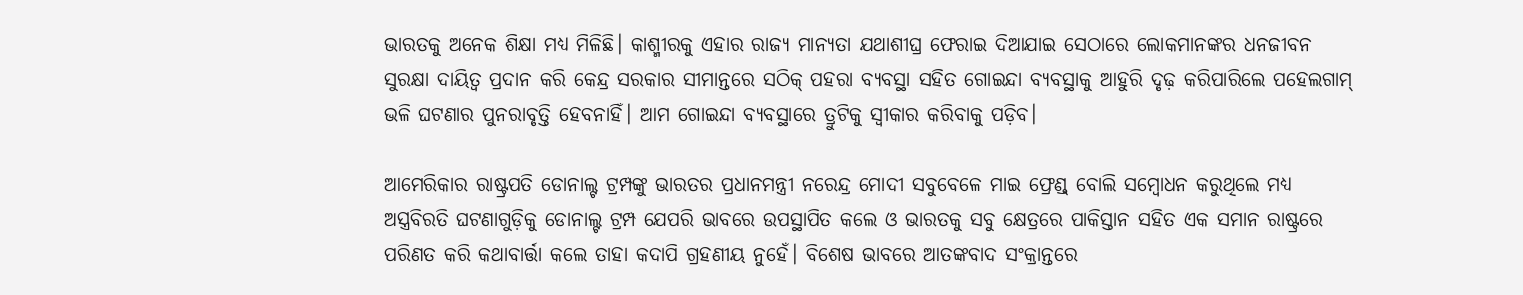ଭାରତକୁ ଅନେକ ଶିକ୍ଷା ମଧ୍ୟ ମିଳିଛି। କାଶ୍ମୀରକୁ ଏହାର ରାଜ୍ୟ ମାନ୍ୟତା ଯଥାଶୀଘ୍ର ଫେରାଇ ଦିଆଯାଇ ସେଠାରେ ଲୋକମାନଙ୍କର ଧନଜୀବନ ସୁରକ୍ଷା ଦାୟିତ୍ୱ ପ୍ରଦାନ କରି କେନ୍ଦ୍ର ସରକାର ସୀମାନ୍ତରେ ସଠିକ୍ ପହରା ବ୍ୟବସ୍ଥା ସହିତ ଗୋଇନ୍ଦା ବ୍ୟବସ୍ଥାକୁ ଆହୁରି ଦୃଢ଼ କରିପାରିଲେ ପହେଲଗାମ୍ ଭଳି ଘଟଣାର ପୁନରାବୃତ୍ତି ହେବନାହିଁ। ଆମ ଗୋଇନ୍ଦା ବ୍ୟବସ୍ଥାରେ ତ୍ରୁଟିକୁ ସ୍ୱୀକାର କରିବାକୁ ପଡ଼ିବ।

ଆମେରିକାର ରାଷ୍ଟ୍ରପତି ଡୋନାଲ୍ଟ ଟ୍ରମ୍ପଙ୍କୁ ଭାରତର ପ୍ରଧାନମନ୍ତ୍ରୀ ନରେନ୍ଦ୍ର ମୋଦୀ ସବୁବେଳେ ମାଇ ଫ୍ରେଣ୍ଡ୍ ବୋଲି ସମ୍ବୋଧନ କରୁଥିଲେ ମଧ୍ୟ ଅସ୍ତ୍ରବିରତି ଘଟଣାଗୁଡ଼ିକୁ ଡୋନାଲ୍ଟ ଟ୍ରମ୍ପ ଯେପରି ଭାବରେ ଉପସ୍ଥାପିତ କଲେ ଓ ଭାରତକୁ ସବୁ କ୍ଷେତ୍ରରେ ପାକିସ୍ତାନ ସହିତ ଏକ ସମାନ ରାଷ୍ଟ୍ରରେ ପରିଣତ କରି କଥାବାର୍ତ୍ତା କଲେ ତାହା କଦାପି ଗ୍ରହଣୀୟ ନୁହେଁ। ବିଶେଷ ଭାବରେ ଆତଙ୍କବାଦ ସଂକ୍ରାନ୍ତରେ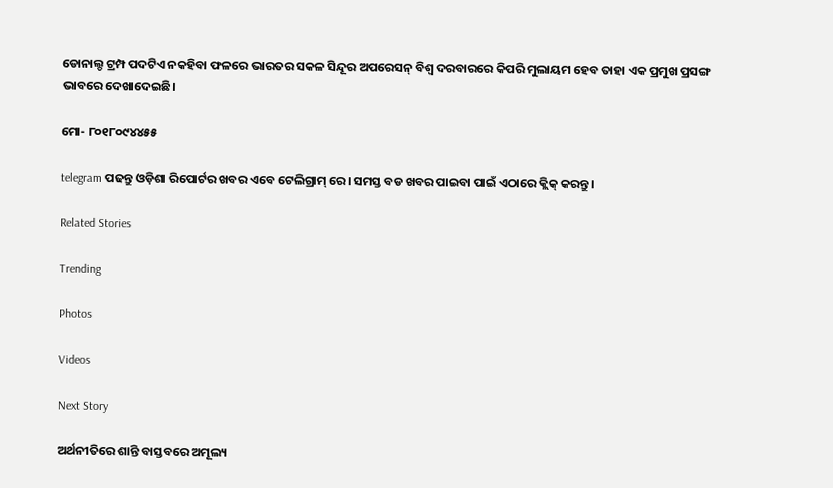ଡୋନାଲ୍ଡ ଟ୍ରମ୍ପ ପଦଟିଏ ନକହିବା ଫଳରେ ଭାରତର ସକଳ ସିନ୍ଦୂର ଅପରେସନ୍ ବିଶ୍ୱ ଦରବାରରେ କିପରି ମୁଲାୟମ ହେବ ତାହା ଏକ ପ୍ରମୁଖ ପ୍ରସଙ୍ଗ ଭାବରେ ଦେଖାଦେଇଛି।

ମୋ- ୮୦୧୮୦୯୪୪୫୫

telegram ପଢନ୍ତୁ ଓଡ଼ିଶା ରିପୋର୍ଟର ଖବର ଏବେ ଟେଲିଗ୍ରାମ୍ ରେ। ସମସ୍ତ ବଡ ଖବର ପାଇବା ପାଇଁ ଏଠାରେ କ୍ଲିକ୍ କରନ୍ତୁ।

Related Stories

Trending

Photos

Videos

Next Story

ଅର୍ଥନୀତିରେ ଶାନ୍ତି ବାସ୍ତବରେ ଅମୂଲ୍ୟ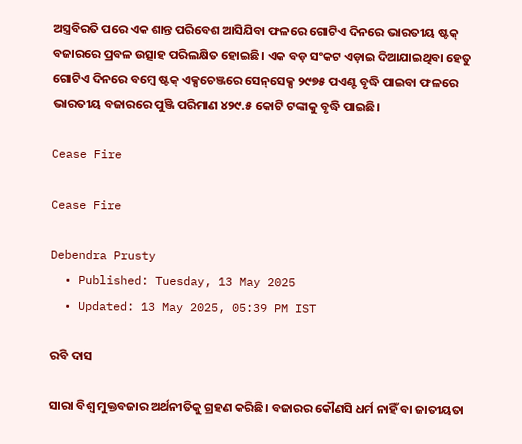ଅସ୍ତ୍ରବିରତି ପରେ ଏକ ଶାନ୍ତ ପରିବେଶ ଆସିଯିବା ଫଳରେ ଗୋଟିଏ ଦିନରେ ଭାରତୀୟ ଷ୍ଟକ୍ ବଜାରରେ ପ୍ରବଳ ଉତ୍ସାହ ପରିଲକ୍ଷିତ ହୋଇଛି। ଏକ ବଡ଼ ସଂକଟ ଏଡ଼ାଇ ଦିଆଯାଇଥିବା ହେତୁ ଗୋଟିଏ ଦିନରେ ବମ୍ବେ ଷ୍ଟକ୍ ଏକ୍ସଚେଞ୍ଜରେ ସେନ୍‌ସେକ୍ସ ୨୯୭୫ ପଏଣ୍ଟ ବୃଦ୍ଧି ପାଇବା ଫଳରେ ଭାରତୀୟ ବଜାରରେ ପୁଞ୍ଜି ପରିମାଣ ୪୨୯.୫ କୋଟି ଟଙ୍କାକୁ ବୃଦ୍ଧି ପାଇଛି।

Cease Fire

Cease Fire

Debendra Prusty
  • Published: Tuesday, 13 May 2025
  • Updated: 13 May 2025, 05:39 PM IST

ରବି ଦାସ

ସାରା ବିଶ୍ୱ ମୁକ୍ତବଜାର ଅର୍ଥନୀତିକୁ ଗ୍ରହଣ କରିଛି। ବଜାରର କୌଣସି ଧର୍ମ ନାହିଁ ବା ଜାତୀୟତା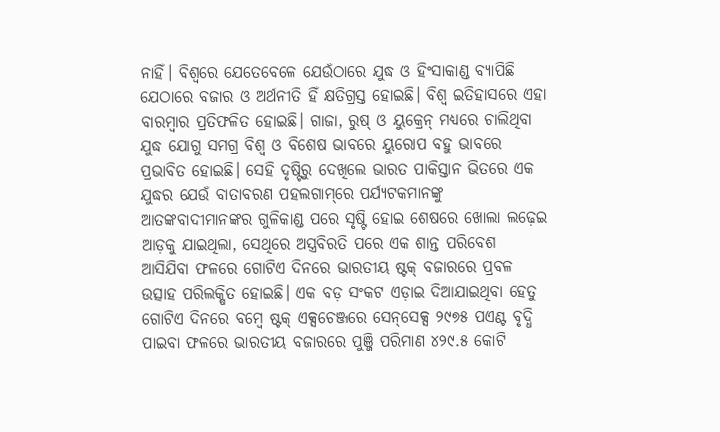ନାହିଁ। ବିଶ୍ୱରେ ଯେତେବେଳେ ଯେଉଁଠାରେ ଯୁଦ୍ଧ ଓ ହିଂସାକାଣ୍ଡ ବ୍ୟାପିଛି ଯେଠାରେ ବଜାର ଓ ଅର୍ଥନୀତି ହିଁ କ୍ଷତିଗ୍ରସ୍ତ ହୋଇଛି। ବିଶ୍ୱ ଇତିହାସରେ ଏହା ବାରମ୍ବାର ପ୍ରତିଫଳିତ ହୋଇଛି। ଗାଜା, ରୁଷ୍ ଓ ୟୁକ୍ରେନ୍ ମଧ୍ୟରେ ଚାଲିଥିବା ଯୁଦ୍ଧ ଯୋଗୁ ସମଗ୍ର ବିଶ୍ୱ ଓ ବିଶେଷ ଭାବରେ ୟୁରୋପ ବହୁ ଭାବରେ ପ୍ରଭାବିତ ହୋଇଛି। ସେହି ଦୃଷ୍ଟିରୁ ଦେଖିଲେ ଭାରତ ପାକିସ୍ତାନ ଭିତରେ ଏକ ଯୁଦ୍ଧର ଯେଉଁ ବାତାବରଣ ପହଲଗାମ୍‌ରେ ପର୍ଯ୍ୟଟକମାନଙ୍କୁ ଆତଙ୍କବାଦୀମାନଙ୍କର ଗୁଳିକାଣ୍ଡ ପରେ ସୃଷ୍ଟି ହୋଇ ଶେଷରେ ଖୋଲା ଲଢ଼େଇ ଆଡ଼କୁ ଯାଇଥିଲା, ସେଥିରେ ଅସ୍ତ୍ରବିରତି ପରେ ଏକ ଶାନ୍ତ ପରିବେଶ ଆସିଯିବା ଫଳରେ ଗୋଟିଏ ଦିନରେ ଭାରତୀୟ ଷ୍ଟକ୍ ବଜାରରେ ପ୍ରବଳ ଉତ୍ସାହ ପରିଲକ୍ଷିତ ହୋଇଛି। ଏକ ବଡ଼ ସଂକଟ ଏଡ଼ାଇ ଦିଆଯାଇଥିବା ହେତୁ ଗୋଟିଏ ଦିନରେ ବମ୍ବେ ଷ୍ଟକ୍ ଏକ୍ସଚେଞ୍ଜରେ ସେନ୍‌ସେକ୍ସ ୨୯୭୫ ପଏଣ୍ଟ ବୃଦ୍ଧି ପାଇବା ଫଳରେ ଭାରତୀୟ ବଜାରରେ ପୁଞ୍ଜି ପରିମାଣ ୪୨୯.୫ କୋଟି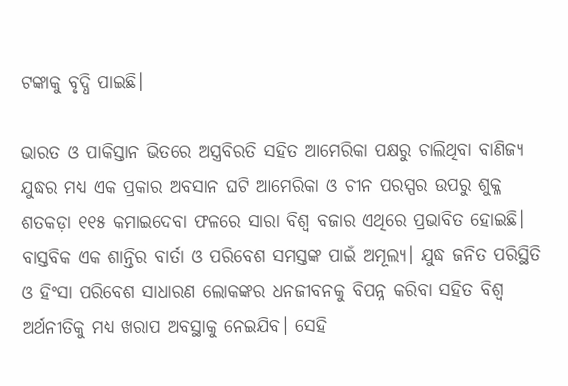ଟଙ୍କାକୁ ବୃଦ୍ଧି ପାଇଛି।

ଭାରତ ଓ ପାକିସ୍ତାନ ଭିତରେ ଅସ୍ତ୍ରବିରତି ସହିତ ଆମେରିକା ପକ୍ଷରୁ ଚାଲିଥିବା ବାଣିଜ୍ୟ ଯୁଦ୍ଧର ମଧ୍ୟ ଏକ ପ୍ରକାର ଅବସାନ ଘଟି ଆମେରିକା ଓ ଚୀନ ପରସ୍ପର ଉପରୁ ଶୁକ୍ଳ ଶତକଡ଼ା ୧୧୫ କମାଇଦେବା ଫଳରେ ସାରା ବିଶ୍ୱ ବଜାର ଏଥିରେ ପ୍ରଭାବିତ ହୋଇଛି। ବାସ୍ତବିକ ଏକ ଶାନ୍ତିର ବାର୍ତା ଓ ପରିବେଶ ସମସ୍ତଙ୍କ ପାଇଁ ଅମୂଲ୍ୟ। ଯୁଦ୍ଧ ଜନିତ ପରିସ୍ଥିତି ଓ ହିଂସା ପରିବେଶ ସାଧାରଣ ଲୋକଙ୍କର ଧନଜୀବନକୁ ବିପନ୍ନ କରିବା ସହିତ ବିଶ୍ୱ ଅର୍ଥନୀତିକୁ ମଧ୍ୟ ଖରାପ ଅବସ୍ଥାକୁ ନେଇଯିବ। ସେହି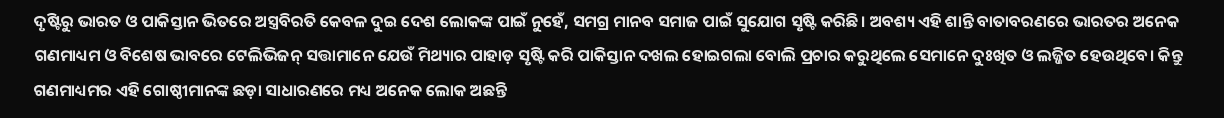ଦୃଷ୍ଟିରୁ ଭାରତ ଓ ପାକିସ୍ତାନ ଭିତରେ ଅସ୍ତ୍ରବିରତି କେବଳ ଦୁଇ ଦେଶ ଲୋକଙ୍କ ପାଇଁ ନୁହେଁ, ସମଗ୍ର ମାନବ ସମାଜ ପାଇଁ ସୁଯୋଗ ସୃଷ୍ଟି କରିଛି। ଅବଶ୍ୟ ଏହି ଶାନ୍ତି ବାତାବରଣରେ ଭାରତର ଅନେକ ଗଣମାଧ୍ୟମ ଓ ବିଶେଷ ଭାବରେ ଟେଲିଭିଜନ୍ ସତ୍ତାମାନେ ଯେଉଁ ମିଥ୍ୟାର ପାହାଡ଼ ସୃଷ୍ଟି କରି ପାକିସ୍ତାନ ଦଖଲ ହୋଇଗଲା ବୋଲି ପ୍ରଚାର କରୁଥିଲେ ସେମାନେ ଦୁଃଖିତ ଓ ଲଜ୍ଜିତ ହେଉଥିବେ। କିନ୍ତୁ ଗଣମାଧ୍ୟମର ଏହି ଗୋଷ୍ଠୀମାନଙ୍କ ଛଡ଼ା ସାଧାରଣରେ ମଧ୍ୟ ଅନେକ ଲୋକ ଅଛନ୍ତି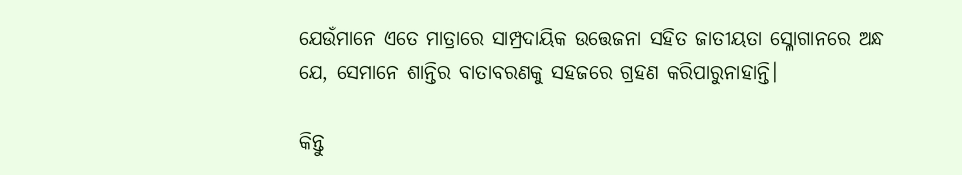ଯେଉଁମାନେ ଏତେ ମାତ୍ରାରେ ସାମ୍ପ୍ରଦାୟିକ ଉତ୍ତେଜନା ସହିତ ଜାତୀୟତା ସ୍ଳୋଗାନରେ ଅନ୍ଧ ଯେ, ସେମାନେ ଶାନ୍ତିର ବାତାବରଣକୁ ସହଜରେ ଗ୍ରହଣ କରିପାରୁନାହାନ୍ତି।

କିନ୍ତୁ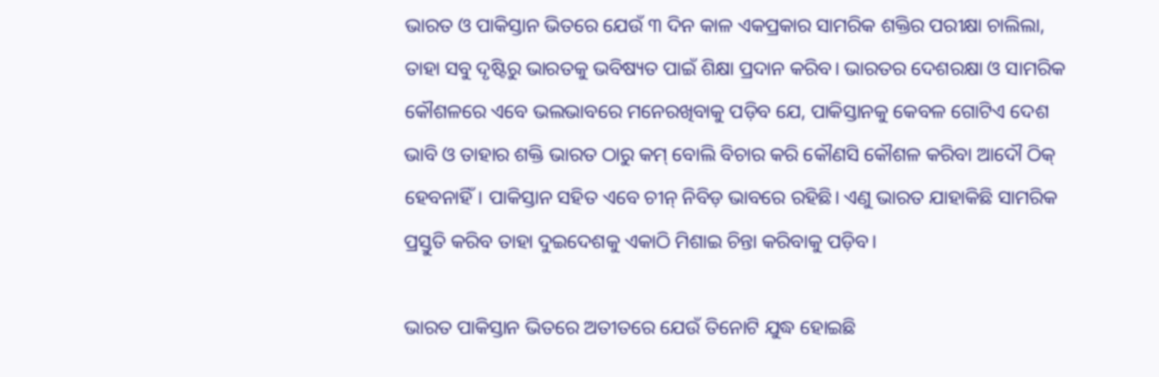ଭାରତ ଓ ପାକିସ୍ତାନ ଭିତରେ ଯେଉଁ ୩ ଦିନ କାଳ ଏକପ୍ରକାର ସାମରିକ ଶକ୍ତିର ପରୀକ୍ଷା ଚାଲିଲା, ତାହା ସବୁ ଦୃଷ୍ଟିରୁ ଭାରତକୁ ଭବିଷ୍ୟତ ପାଇଁ ଶିକ୍ଷା ପ୍ରଦାନ କରିବ। ଭାରତର ଦେଶରକ୍ଷା ଓ ସାମରିକ କୌଶଳରେ ଏବେ ଭଲଭାବରେ ମନେରଖିବାକୁ ପଡ଼ିବ ଯେ, ପାକିସ୍ତାନକୁ କେବଳ ଗୋଟିଏ ଦେଶ ଭାବି ଓ ତାହାର ଶକ୍ତି ଭାରତ ଠାରୁ କମ୍ ବୋଲି ବିଚାର କରି କୌଣସି କୌଶଳ କରିବା ଆଦୌ ଠିକ୍ ହେବନାହିଁ। ପାକିସ୍ତାନ ସହିତ ଏବେ ଚୀନ୍ ନିବିଡ଼ ଭାବରେ ରହିଛି। ଏଣୁ ଭାରତ ଯାହାକିଛି ସାମରିକ ପ୍ରସ୍ତୁତି କରିବ ତାହା ଦୁଇଦେଶକୁ ଏକାଠି ମିଶାଇ ଚିନ୍ତା କରିବାକୁ ପଡ଼ିବ।

ଭାରତ ପାକିସ୍ତାନ ଭିତରେ ଅତୀତରେ ଯେଉଁ ତିନୋଟି ଯୁଦ୍ଧ ହୋଇଛି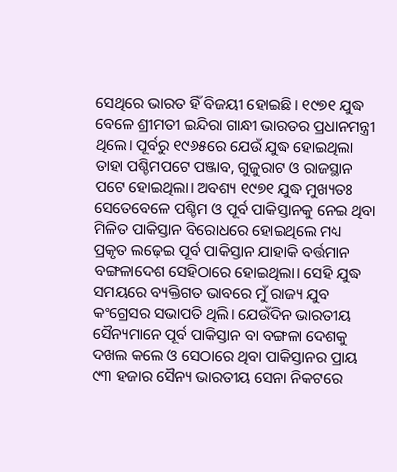ସେଥିରେ ଭାରତ ହିଁ ବିଜୟୀ ହୋଇଛି। ୧୯୭୧ ଯୁଦ୍ଧ ବେଳେ ଶ୍ରୀମତୀ ଇନ୍ଦିରା ଗାନ୍ଧୀ ଭାରତର ପ୍ରଧାନମନ୍ତ୍ରୀ ଥିଲେ। ପୂର୍ବରୁ ୧୯୬୫ରେ ଯେଉଁ ଯୁଦ୍ଧ ହୋଇଥିଲା ତାହା ପଶ୍ଚିମପଟେ ପଞ୍ଜାବ, ଗୁଜୁରାଟ ଓ ରାଜସ୍ଥାନ ପଟେ ହୋଇଥିଲା। ଅବଶ୍ୟ ୧୯୭୧ ଯୁଦ୍ଧ ମୁଖ୍ୟତଃ ସେତେବେଳେ ପଶ୍ଚିମ ଓ ପୂର୍ବ ପାକିସ୍ତାନକୁ ନେଇ ଥିବା ମିଳିତ ପାକିସ୍ତାନ ବିରୋଧରେ ହୋଇଥିଲେ ମଧ୍ୟ ପ୍ରକୃତ ଲଢ଼େଇ ପୂର୍ବ ପାକିସ୍ତାନ ଯାହାକି ବର୍ତ୍ତମାନ ବଙ୍ଗଳାଦେଶ ସେହିଠାରେ ହୋଇଥିଲା। ସେହି ଯୁଦ୍ଧ ସମୟରେ ବ୍ୟକ୍ତିଗତ ଭାବରେ ମୁଁ ରାଜ୍ୟ ଯୁବ କଂଗ୍ରେସର ସଭାପତି ଥିଲି। ଯେଉଁଦିନ ଭାରତୀୟ ସୈନ୍ୟମାନେ ପୂର୍ବ ପାକିସ୍ତାନ ବା ବଙ୍ଗଳା ଦେଶକୁ ଦଖଲ କଲେ ଓ ସେଠାରେ ଥିବା ପାକିସ୍ତାନର ପ୍ରାୟ ୯୩ ହଜାର ସୈନ୍ୟ ଭାରତୀୟ ସେନା ନିକଟରେ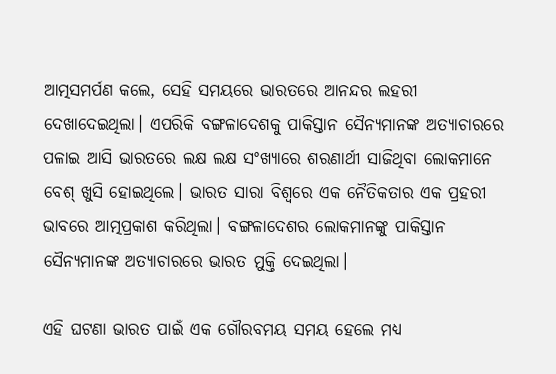ଆତ୍ମସମର୍ପଣ କଲେ, ସେହି ସମୟରେ ଭାରତରେ ଆନନ୍ଦର ଲହରୀ ଦେଖାଦେଇଥିଲା। ଏପରିକି ବଙ୍ଗଳାଦେଶକୁ ପାକିସ୍ତାନ ସୈନ୍ୟମାନଙ୍କ ଅତ୍ୟାଚାରରେ ପଳାଇ ଆସି ଭାରତରେ ଲକ୍ଷ ଲକ୍ଷ ସଂଖ୍ୟାରେ ଶରଣାର୍ଥୀ ସାଜିଥିବା ଲୋକମାନେ ବେଶ୍ ଖୁସି ହୋଇଥିଲେ। ଭାରତ ସାରା ବିଶ୍ୱରେ ଏକ ନୈତିକତାର ଏକ ପ୍ରହରୀ ଭାବରେ ଆତ୍ମପ୍ରକାଶ କରିଥିଲା। ବଙ୍ଗଳାଦେଶର ଲୋକମାନଙ୍କୁ ପାକିସ୍ତାନ ସୈନ୍ୟମାନଙ୍କ ଅତ୍ୟାଚାରରେ ଭାରତ ମୁକ୍ତି ଦେଇଥିଲା।

ଏହି ଘଟଣା ଭାରତ ପାଇଁ ଏକ ଗୌରବମୟ ସମୟ ହେଲେ ମଧ୍ୟ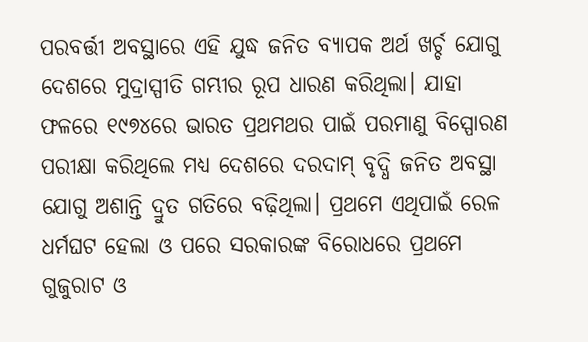ପରବର୍ତ୍ତୀ ଅବସ୍ଥାରେ ଏହି ଯୁଦ୍ଧ ଜନିତ ବ୍ୟାପକ ଅର୍ଥ ଖର୍ଚ୍ଚ ଯୋଗୁ ଦେଶରେ ମୁଦ୍ରାସ୍ପୀତି ଗମ୍ଭୀର ରୂପ ଧାରଣ କରିଥିଲା। ଯାହା ଫଳରେ ୧୯୭୪ରେ ଭାରତ ପ୍ରଥମଥର ପାଇଁ ପରମାଣୁ ବିସ୍ପୋରଣ ପରୀକ୍ଷା କରିଥିଲେ ମଧ୍ୟ ଦେଶରେ ଦରଦାମ୍ ବୃଦ୍ଧି ଜନିତ ଅବସ୍ଥା ଯୋଗୁ ଅଶାନ୍ତି ଦ୍ରୁତ ଗତିରେ ବଢ଼ିଥିଲା। ପ୍ରଥମେ ଏଥିପାଇଁ ରେଳ ଧର୍ମଘଟ ହେଲା ଓ ପରେ ସରକାରଙ୍କ ବିରୋଧରେ ପ୍ରଥମେ ଗୁଜୁରାଟ ଓ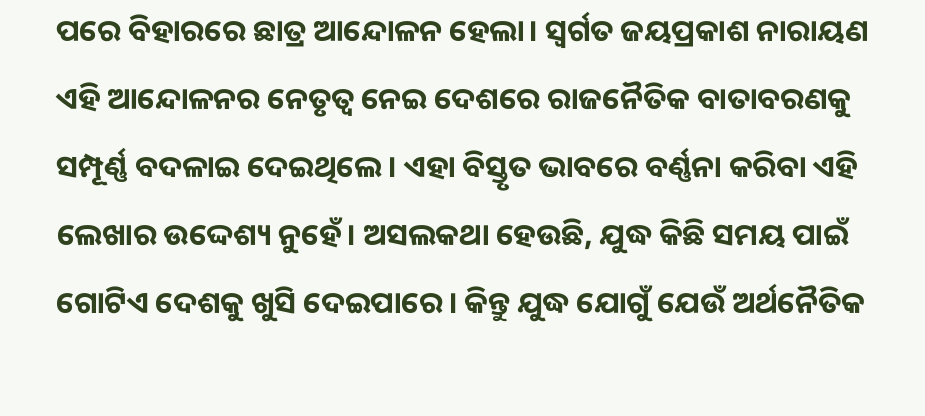ପରେ ବିହାରରେ ଛାତ୍ର ଆନ୍ଦୋଳନ ହେଲା। ସ୍ୱର୍ଗତ ଜୟପ୍ରକାଶ ନାରାୟଣ ଏହି ଆନ୍ଦୋଳନର ନେତୃତ୍ୱ ନେଇ ଦେଶରେ ରାଜନୈତିକ ବାତାବରଣକୁ ସମ୍ପୂର୍ଣ୍ଣ ବଦଳାଇ ଦେଇଥିଲେ। ଏହା ବିସ୍ତୃତ ଭାବରେ ବର୍ଣ୍ଣନା କରିବା ଏହି ଲେଖାର ଉଦ୍ଦେଶ୍ୟ ନୁହେଁ। ଅସଲକଥା ହେଉଛି, ଯୁଦ୍ଧ କିଛି ସମୟ ପାଇଁ ଗୋଟିଏ ଦେଶକୁ ଖୁସି ଦେଇପାରେ। କିନ୍ତୁ ଯୁଦ୍ଧ ଯୋଗୁଁ ଯେଉଁ ଅର୍ଥନୈତିକ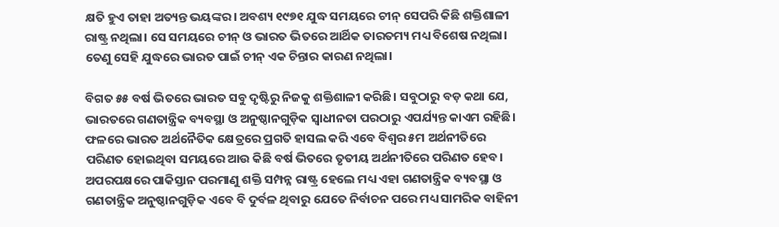କ୍ଷତି ହୁଏ ତାହା ଅତ୍ୟନ୍ତ ଭୟଙ୍କର। ଅବଶ୍ୟ ୧୯୭୧ ଯୁଦ୍ଧ ସମୟରେ ଚୀନ୍ ସେପରି କିଛି ଶକ୍ତିଶାଳୀ ରାଷ୍ଟ୍ର ନଥିଲା। ସେ ସମୟରେ ଚୀନ୍ ଓ ଭାରତ ଭିତରେ ଆର୍ଥିକ ତାରତମ୍ୟ ମଧ୍ୟ ବିଶେଷ ନଥିଲା। ତେଣୁ ସେହି ଯୁଦ୍ଧରେ ଭାରତ ପାଇଁ ଚୀନ୍ ଏକ ଚିନ୍ତାର କାରଣ ନଥିଲା।

ବିଗତ ୫୫ ବର୍ଷ ଭିତରେ ଭାରତ ସବୁ ଦୃଷ୍ଟିରୁ ନିଜକୁ ଶକ୍ତିଶାଳୀ କରିଛି। ସବୁଠାରୁ ବଡ଼ କଥା ଯେ, ଭାରତରେ ଗଣତାନ୍ତ୍ରିକ ବ୍ୟବସ୍ଥା ଓ ଅନୁଷ୍ଠାନଗୁଡ଼ିକ ସ୍ୱାଧୀନତା ପରଠାରୁ ଏପର୍ଯ୍ୟନ୍ତ କାଏମ ରହିଛି। ଫଳରେ ଭାରତ ଅର୍ଥନୈତିକ କ୍ଷେତ୍ରରେ ପ୍ରଗତି ହାସଲ କରି ଏବେ ବିଶ୍ୱର ୫ମ ଅର୍ଥନୀତିରେ ପରିଣତ ହୋଇଥିବା ସମୟରେ ଆଉ କିଛି ବର୍ଷ ଭିତରେ ତୃତୀୟ ଅର୍ଥନୀତିରେ ପରିଣତ ହେବ। ଅପରପକ୍ଷରେ ପାକିସ୍ତାନ ପରମାଣୁ ଶକ୍ତି ସମ୍ପନ୍ନ ରାଷ୍ଟ୍ର ହେଲେ ମଧ୍ୟ ଏହା ଗଣତାନ୍ତ୍ରିକ ବ୍ୟବସ୍ଥା ଓ ଗଣତାନ୍ତ୍ରିକ ଅନୁଷ୍ଠାନଗୁଡ଼ିକ ଏବେ ବି ଦୁର୍ବଳ ଥିବାରୁ ଯେତେ ନିର୍ବାଚନ ପରେ ମଧ୍ୟ ସାମରିକ ବାହିନୀ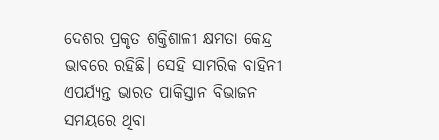ଦେଶର ପ୍ରକୃତ ଶକ୍ତିଶାଳୀ କ୍ଷମତା କେନ୍ଦ୍ର ଭାବରେ ରହିଛି। ସେହି ସାମରିକ ବାହିନୀ ଏପର୍ଯ୍ୟନ୍ତ ଭାରତ ପାକିସ୍ତାନ ବିଭାଜନ ସମୟରେ ଥିବା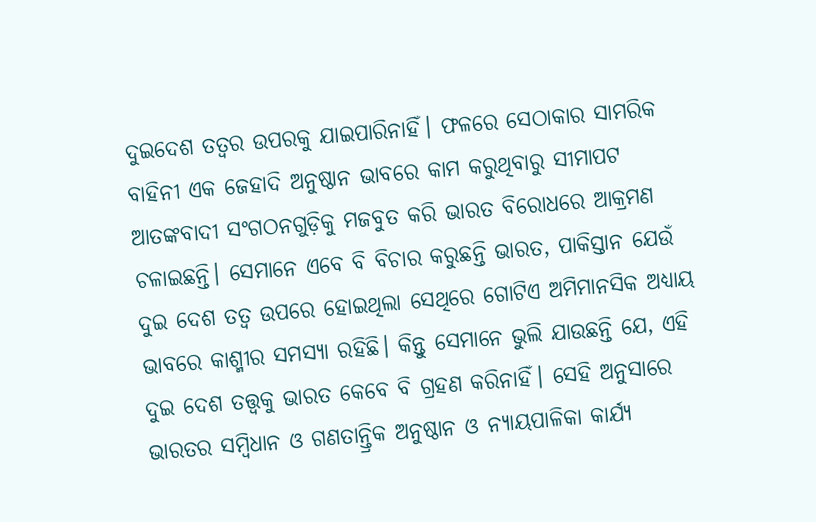ଦୁଇଦେଶ ତତ୍ୱର ଉପରକୁ ଯାଇପାରିନାହିଁ। ଫଳରେ ସେଠାକାର ସାମରିକ ବାହିନୀ ଏକ ଜେହାଦି ଅନୁଷ୍ଠାନ ଭାବରେ କାମ କରୁଥିବାରୁ ସୀମାପଟ ଆତଙ୍କବାଦୀ ସଂଗଠନଗୁଡ଼ିକୁ ମଜବୁତ କରି ଭାରତ ବିରୋଧରେ ଆକ୍ରମଣ ଚଳାଇଛନ୍ତି। ସେମାନେ ଏବେ ବି ବିଚାର କରୁଛନ୍ତି ଭାରତ, ପାକିସ୍ତାନ ଯେଉଁ ଦୁଇ ଦେଶ ତତ୍ୱ ଉପରେ ହୋଇଥିଲା ସେଥିରେ ଗୋଟିଏ ଅମିମାନସିକ ଅଧ୍ୟାୟ ଭାବରେ କାଶ୍ମୀର ସମସ୍ୟା ରହିଛି। କିନ୍ତୁ ସେମାନେ ଭୁଲି ଯାଉଛନ୍ତି ଯେ, ଏହି ଦୁଇ ଦେଶ ତତ୍ତ୍ୱକୁ ଭାରତ କେବେ ବି ଗ୍ରହଣ କରିନାହିଁ। ସେହି ଅନୁସାରେ ଭାରତର ସମ୍ବିଧାନ ଓ ଗଣତାନ୍ତ୍ରିକ ଅନୁଷ୍ଠାନ ଓ ନ୍ୟାୟପାଳିକା କାର୍ଯ୍ୟ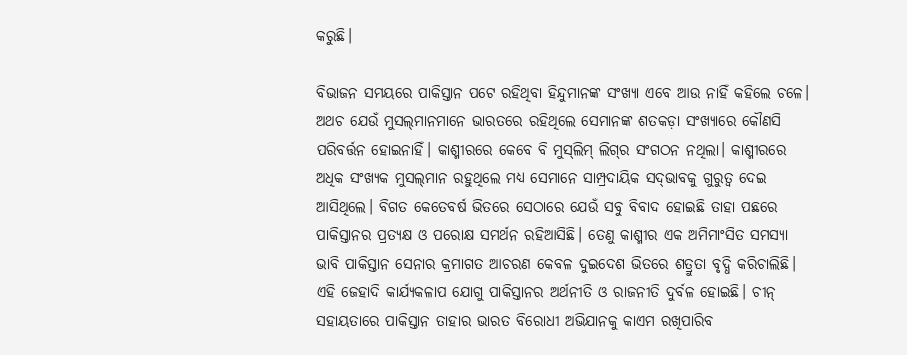କରୁଛି।

ବିଭାଜନ ସମୟରେ ପାକିସ୍ତାନ ପଟେ ରହିଥିବା ହିନ୍ଦୁମାନଙ୍କ ସଂଖ୍ୟା ଏବେ ଆଉ ନାହିଁ କହିଲେ ଚଳେ। ଅଥଚ ଯେଉଁ ମୁସଲ୍‌ମାନମାନେ ଭାରତରେ ରହିଥିଲେ ସେମାନଙ୍କ ଶତକଡ଼ା ସଂଖ୍ୟାରେ କୌଣସି ପରିବର୍ତ୍ତନ ହୋଇନାହିଁ। କାଶ୍ମୀରରେ କେବେ ବି ମୁସ୍‌ଲିମ୍ ଲିଗ୍‌ର ସଂଗଠନ ନଥିଲା। କାଶ୍ମୀରରେ ଅଧିକ ସଂଖ୍ୟକ ମୁସଲ୍‌ମାନ ରହୁଥିଲେ ମଧ୍ୟ ସେମାନେ ସାମ୍ପ୍ରଦାୟିକ ସଦ୍‌ଭାବକୁ ଗୁରୁତ୍ୱ ଦେଇ ଆସିଥିଲେ। ବିଗତ କେତେବର୍ଷ ଭିତରେ ସେଠାରେ ଯେଉଁ ସବୁ ବିବାଦ ହୋଇଛି ତାହା ପଛରେ ପାକିସ୍ତାନର ପ୍ରତ୍ୟକ୍ଷ ଓ ପରୋକ୍ଷ ସମର୍ଥନ ରହିଆସିଛି। ତେଣୁ କାଶ୍ମୀର ଏକ ଅମିମାଂସିତ ସମସ୍ୟା ଭାବି ପାକିସ୍ତାନ ସେନାର କ୍ରମାଗତ ଆଚରଣ କେବଳ ଦୁଇଦେଶ ଭିତରେ ଶତ୍ରୁତା ବୃଦ୍ଧି କରିଚାଲିଛି। ଏହି ଜେହାଦି କାର୍ଯ୍ୟକଳାପ ଯୋଗୁ ପାକିସ୍ତାନର ଅର୍ଥନୀତି ଓ ରାଜନୀତି ଦୁର୍ବଳ ହୋଇଛି। ଚୀନ୍‌ ସହାୟତାରେ ପାକିସ୍ତାନ ତାହାର ଭାରତ ବିରୋଧୀ ଅଭିଯାନକୁ କାଏମ ରଖିପାରିବ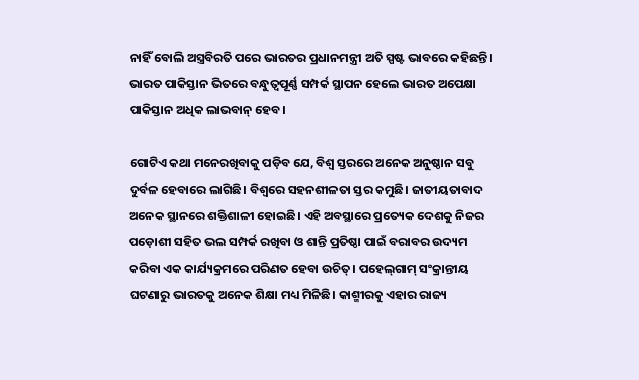ନାହିଁ ବୋଲି ଅସ୍ତ୍ରବିରତି ପରେ ଭାରତର ପ୍ରଧାନମନ୍ତ୍ରୀ ଅତି ସ୍ପଷ୍ଟ ଭାବରେ କହିଛନ୍ତି। ଭାରତ ପାକିସ୍ତାନ ଭିତରେ ବନ୍ଧୁତ୍ୱପୂର୍ଣ୍ଣ ସମ୍ପର୍କ ସ୍ଥାପନ ହେଲେ ଭାରତ ଅପେକ୍ଷା ପାକିସ୍ତାନ ଅଧିକ ଲାଭବାନ୍ ହେବ।

ଗୋଟିଏ କଥା ମନେରଖିବାକୁ ପଡ଼ିବ ଯେ, ବିଶ୍ୱ ସ୍ତରରେ ଅନେକ ଅନୁଷ୍ଠାନ ସବୁ ଦୁର୍ବଳ ହେବାରେ ଲାଗିଛି। ବିଶ୍ୱରେ ସହନଶୀଳତା ସ୍ତର କମୁଛି। ଜାତୀୟତାବାଦ ଅନେକ ସ୍ଥାନରେ ଶକ୍ତିଶାଳୀ ହୋଇଛି। ଏହି ଅବସ୍ଥାରେ ପ୍ରତ୍ୟେକ ଦେଶକୁ ନିଜର ପଡ଼ୋଶୀ ସହିତ ଭଲ ସମ୍ପର୍କ ରଖିବା ଓ ଶାନ୍ତି ପ୍ରତିଷ୍ଠା ପାଇଁ ବରାବର ଉଦ୍ୟମ କରିବା ଏକ କାର୍ଯ୍ୟକ୍ରମରେ ପରିଣତ ହେବା ଉଚିତ୍। ପହେଲ୍‌ଗାମ୍ ସଂକ୍ରାନ୍ତୀୟ ଘଟଣାରୁ ଭାରତକୁ ଅନେକ ଶିକ୍ଷା ମଧ୍ୟ ମିଳିଛି। କାଶ୍ମୀରକୁ ଏହାର ରାଜ୍ୟ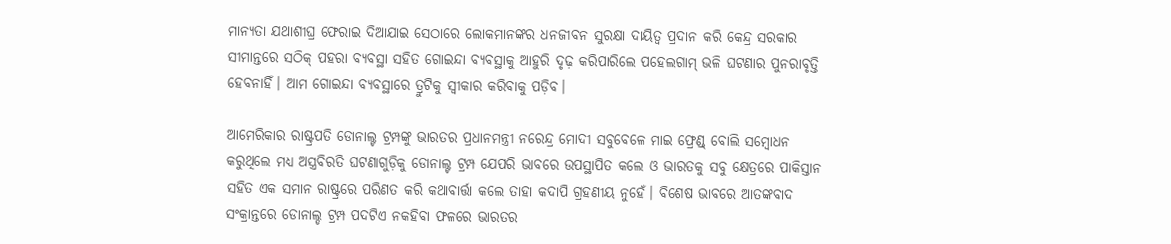ମାନ୍ୟତା ଯଥାଶୀଘ୍ର ଫେରାଇ ଦିଆଯାଇ ସେଠାରେ ଲୋକମାନଙ୍କର ଧନଜୀବନ ସୁରକ୍ଷା ଦାୟିତ୍ୱ ପ୍ରଦାନ କରି କେନ୍ଦ୍ର ସରକାର ସୀମାନ୍ତରେ ସଠିକ୍ ପହରା ବ୍ୟବସ୍ଥା ସହିତ ଗୋଇନ୍ଦା ବ୍ୟବସ୍ଥାକୁ ଆହୁରି ଦୃଢ଼ କରିପାରିଲେ ପହେଲଗାମ୍ ଭଳି ଘଟଣାର ପୁନରାବୃତ୍ତି ହେବନାହିଁ। ଆମ ଗୋଇନ୍ଦା ବ୍ୟବସ୍ଥାରେ ତ୍ରୁଟିକୁ ସ୍ୱୀକାର କରିବାକୁ ପଡ଼ିବ।

ଆମେରିକାର ରାଷ୍ଟ୍ରପତି ଡୋନାଲ୍ଟ ଟ୍ରମ୍ପଙ୍କୁ ଭାରତର ପ୍ରଧାନମନ୍ତ୍ରୀ ନରେନ୍ଦ୍ର ମୋଦୀ ସବୁବେଳେ ମାଇ ଫ୍ରେଣ୍ଡ୍ ବୋଲି ସମ୍ବୋଧନ କରୁଥିଲେ ମଧ୍ୟ ଅସ୍ତ୍ରବିରତି ଘଟଣାଗୁଡ଼ିକୁ ଡୋନାଲ୍ଟ ଟ୍ରମ୍ପ ଯେପରି ଭାବରେ ଉପସ୍ଥାପିତ କଲେ ଓ ଭାରତକୁ ସବୁ କ୍ଷେତ୍ରରେ ପାକିସ୍ତାନ ସହିତ ଏକ ସମାନ ରାଷ୍ଟ୍ରରେ ପରିଣତ କରି କଥାବାର୍ତ୍ତା କଲେ ତାହା କଦାପି ଗ୍ରହଣୀୟ ନୁହେଁ। ବିଶେଷ ଭାବରେ ଆତଙ୍କବାଦ ସଂକ୍ରାନ୍ତରେ ଡୋନାଲ୍ଡ ଟ୍ରମ୍ପ ପଦଟିଏ ନକହିବା ଫଳରେ ଭାରତର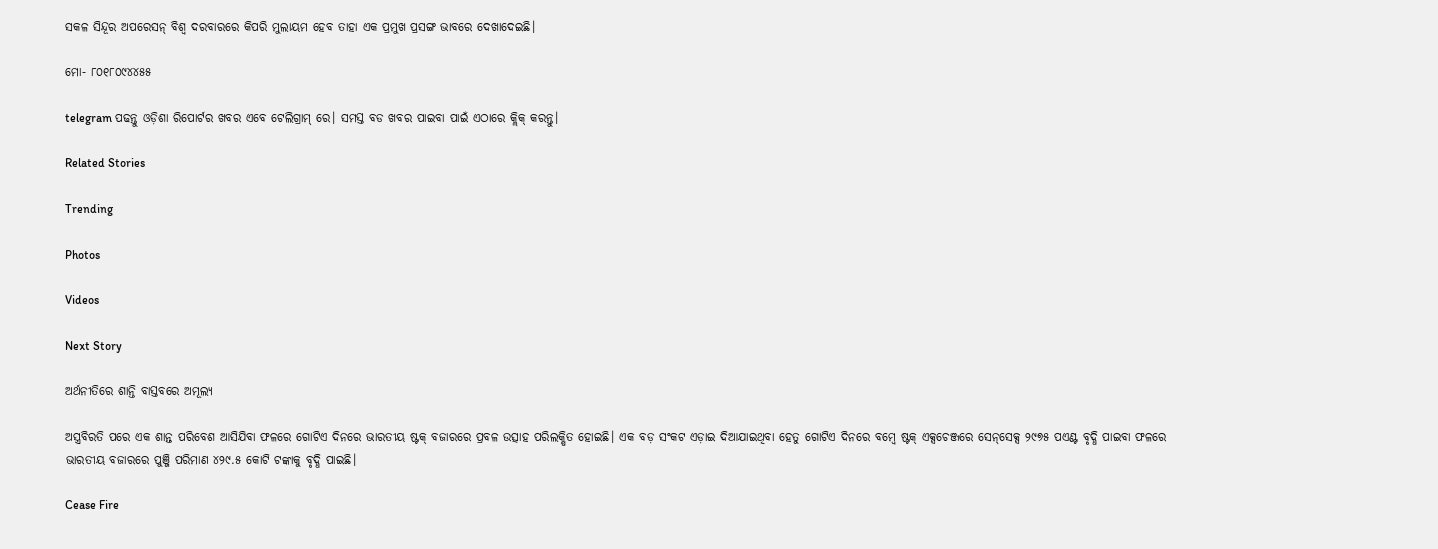ସକଳ ସିନ୍ଦୂର ଅପରେସନ୍ ବିଶ୍ୱ ଦରବାରରେ କିପରି ମୁଲାୟମ ହେବ ତାହା ଏକ ପ୍ରମୁଖ ପ୍ରସଙ୍ଗ ଭାବରେ ଦେଖାଦେଇଛି।

ମୋ- ୮୦୧୮୦୯୪୪୫୫

telegram ପଢନ୍ତୁ ଓଡ଼ିଶା ରିପୋର୍ଟର ଖବର ଏବେ ଟେଲିଗ୍ରାମ୍ ରେ। ସମସ୍ତ ବଡ ଖବର ପାଇବା ପାଇଁ ଏଠାରେ କ୍ଲିକ୍ କରନ୍ତୁ।

Related Stories

Trending

Photos

Videos

Next Story

ଅର୍ଥନୀତିରେ ଶାନ୍ତି ବାସ୍ତବରେ ଅମୂଲ୍ୟ

ଅସ୍ତ୍ରବିରତି ପରେ ଏକ ଶାନ୍ତ ପରିବେଶ ଆସିଯିବା ଫଳରେ ଗୋଟିଏ ଦିନରେ ଭାରତୀୟ ଷ୍ଟକ୍ ବଜାରରେ ପ୍ରବଳ ଉତ୍ସାହ ପରିଲକ୍ଷିତ ହୋଇଛି। ଏକ ବଡ଼ ସଂକଟ ଏଡ଼ାଇ ଦିଆଯାଇଥିବା ହେତୁ ଗୋଟିଏ ଦିନରେ ବମ୍ବେ ଷ୍ଟକ୍ ଏକ୍ସଚେଞ୍ଜରେ ସେନ୍‌ସେକ୍ସ ୨୯୭୫ ପଏଣ୍ଟ ବୃଦ୍ଧି ପାଇବା ଫଳରେ ଭାରତୀୟ ବଜାରରେ ପୁଞ୍ଜି ପରିମାଣ ୪୨୯.୫ କୋଟି ଟଙ୍କାକୁ ବୃଦ୍ଧି ପାଇଛି।

Cease Fire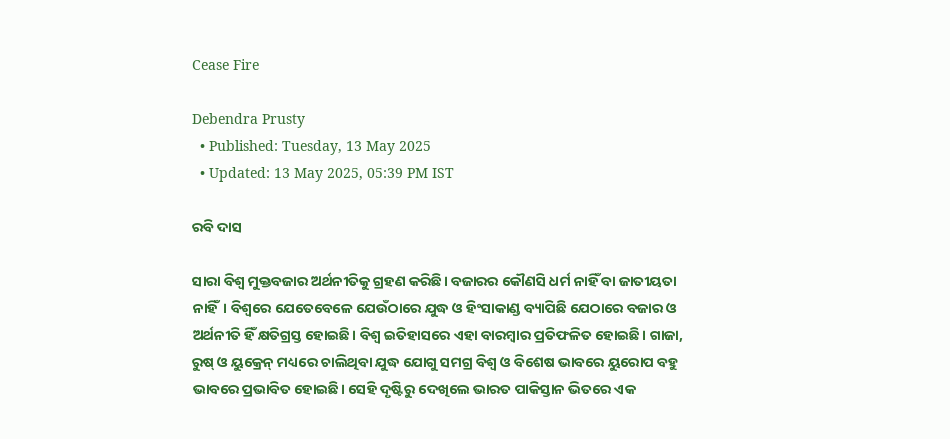Cease Fire

Debendra Prusty
  • Published: Tuesday, 13 May 2025
  • Updated: 13 May 2025, 05:39 PM IST

ରବି ଦାସ

ସାରା ବିଶ୍ୱ ମୁକ୍ତବଜାର ଅର୍ଥନୀତିକୁ ଗ୍ରହଣ କରିଛି। ବଜାରର କୌଣସି ଧର୍ମ ନାହିଁ ବା ଜାତୀୟତା ନାହିଁ। ବିଶ୍ୱରେ ଯେତେବେଳେ ଯେଉଁଠାରେ ଯୁଦ୍ଧ ଓ ହିଂସାକାଣ୍ଡ ବ୍ୟାପିଛି ଯେଠାରେ ବଜାର ଓ ଅର୍ଥନୀତି ହିଁ କ୍ଷତିଗ୍ରସ୍ତ ହୋଇଛି। ବିଶ୍ୱ ଇତିହାସରେ ଏହା ବାରମ୍ବାର ପ୍ରତିଫଳିତ ହୋଇଛି। ଗାଜା, ରୁଷ୍ ଓ ୟୁକ୍ରେନ୍ ମଧ୍ୟରେ ଚାଲିଥିବା ଯୁଦ୍ଧ ଯୋଗୁ ସମଗ୍ର ବିଶ୍ୱ ଓ ବିଶେଷ ଭାବରେ ୟୁରୋପ ବହୁ ଭାବରେ ପ୍ରଭାବିତ ହୋଇଛି। ସେହି ଦୃଷ୍ଟିରୁ ଦେଖିଲେ ଭାରତ ପାକିସ୍ତାନ ଭିତରେ ଏକ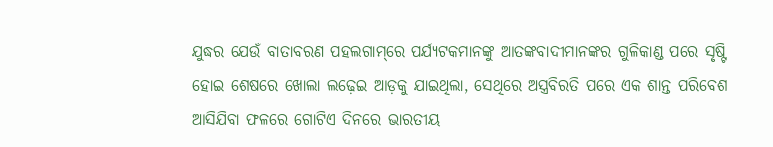ଯୁଦ୍ଧର ଯେଉଁ ବାତାବରଣ ପହଲଗାମ୍‌ରେ ପର୍ଯ୍ୟଟକମାନଙ୍କୁ ଆତଙ୍କବାଦୀମାନଙ୍କର ଗୁଳିକାଣ୍ଡ ପରେ ସୃଷ୍ଟି ହୋଇ ଶେଷରେ ଖୋଲା ଲଢ଼େଇ ଆଡ଼କୁ ଯାଇଥିଲା, ସେଥିରେ ଅସ୍ତ୍ରବିରତି ପରେ ଏକ ଶାନ୍ତ ପରିବେଶ ଆସିଯିବା ଫଳରେ ଗୋଟିଏ ଦିନରେ ଭାରତୀୟ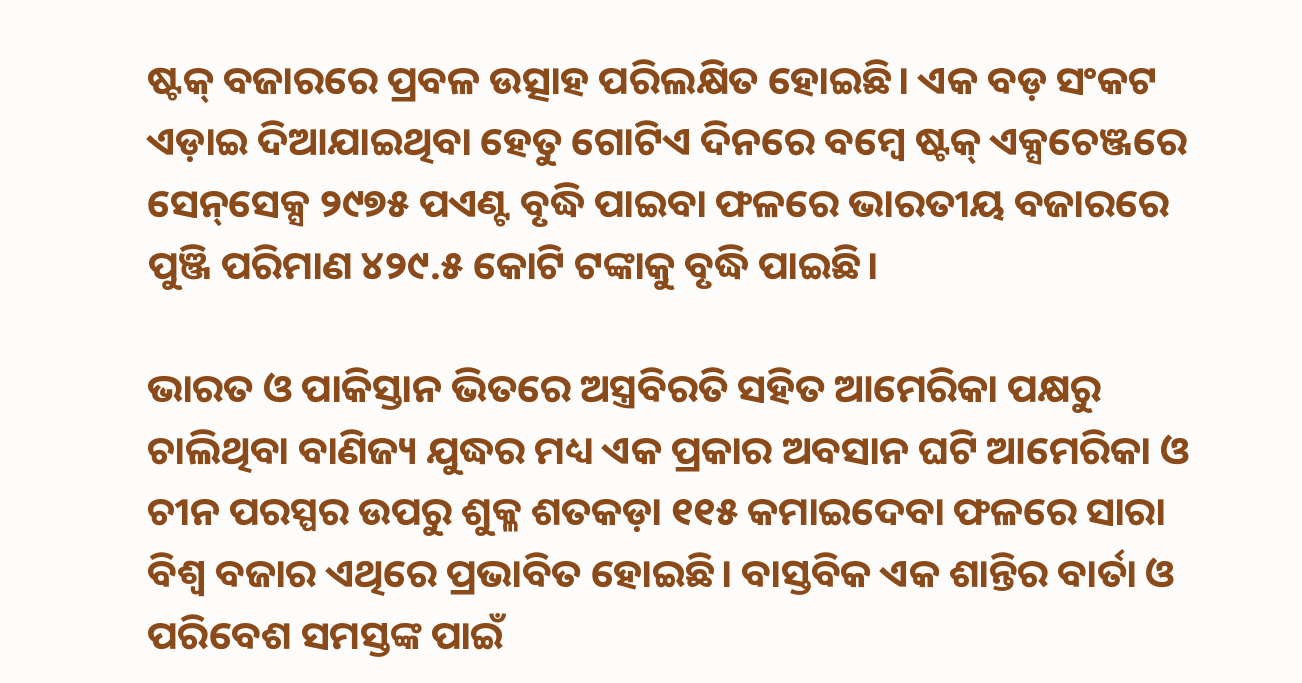ଷ୍ଟକ୍ ବଜାରରେ ପ୍ରବଳ ଉତ୍ସାହ ପରିଲକ୍ଷିତ ହୋଇଛି। ଏକ ବଡ଼ ସଂକଟ ଏଡ଼ାଇ ଦିଆଯାଇଥିବା ହେତୁ ଗୋଟିଏ ଦିନରେ ବମ୍ବେ ଷ୍ଟକ୍ ଏକ୍ସଚେଞ୍ଜରେ ସେନ୍‌ସେକ୍ସ ୨୯୭୫ ପଏଣ୍ଟ ବୃଦ୍ଧି ପାଇବା ଫଳରେ ଭାରତୀୟ ବଜାରରେ ପୁଞ୍ଜି ପରିମାଣ ୪୨୯.୫ କୋଟି ଟଙ୍କାକୁ ବୃଦ୍ଧି ପାଇଛି।

ଭାରତ ଓ ପାକିସ୍ତାନ ଭିତରେ ଅସ୍ତ୍ରବିରତି ସହିତ ଆମେରିକା ପକ୍ଷରୁ ଚାଲିଥିବା ବାଣିଜ୍ୟ ଯୁଦ୍ଧର ମଧ୍ୟ ଏକ ପ୍ରକାର ଅବସାନ ଘଟି ଆମେରିକା ଓ ଚୀନ ପରସ୍ପର ଉପରୁ ଶୁକ୍ଳ ଶତକଡ଼ା ୧୧୫ କମାଇଦେବା ଫଳରେ ସାରା ବିଶ୍ୱ ବଜାର ଏଥିରେ ପ୍ରଭାବିତ ହୋଇଛି। ବାସ୍ତବିକ ଏକ ଶାନ୍ତିର ବାର୍ତା ଓ ପରିବେଶ ସମସ୍ତଙ୍କ ପାଇଁ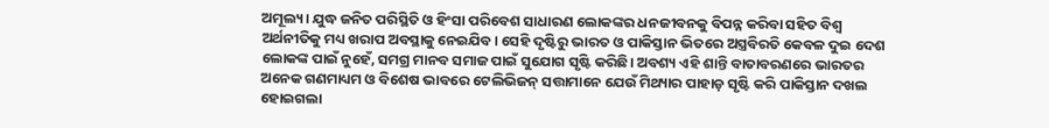ଅମୂଲ୍ୟ। ଯୁଦ୍ଧ ଜନିତ ପରିସ୍ଥିତି ଓ ହିଂସା ପରିବେଶ ସାଧାରଣ ଲୋକଙ୍କର ଧନଜୀବନକୁ ବିପନ୍ନ କରିବା ସହିତ ବିଶ୍ୱ ଅର୍ଥନୀତିକୁ ମଧ୍ୟ ଖରାପ ଅବସ୍ଥାକୁ ନେଇଯିବ। ସେହି ଦୃଷ୍ଟିରୁ ଭାରତ ଓ ପାକିସ୍ତାନ ଭିତରେ ଅସ୍ତ୍ରବିରତି କେବଳ ଦୁଇ ଦେଶ ଲୋକଙ୍କ ପାଇଁ ନୁହେଁ, ସମଗ୍ର ମାନବ ସମାଜ ପାଇଁ ସୁଯୋଗ ସୃଷ୍ଟି କରିଛି। ଅବଶ୍ୟ ଏହି ଶାନ୍ତି ବାତାବରଣରେ ଭାରତର ଅନେକ ଗଣମାଧ୍ୟମ ଓ ବିଶେଷ ଭାବରେ ଟେଲିଭିଜନ୍ ସତ୍ତାମାନେ ଯେଉଁ ମିଥ୍ୟାର ପାହାଡ଼ ସୃଷ୍ଟି କରି ପାକିସ୍ତାନ ଦଖଲ ହୋଇଗଲା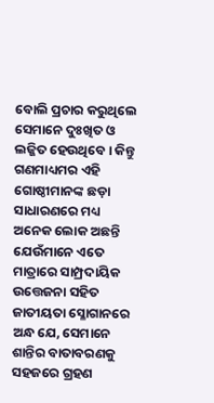ବୋଲି ପ୍ରଚାର କରୁଥିଲେ ସେମାନେ ଦୁଃଖିତ ଓ ଲଜ୍ଜିତ ହେଉଥିବେ। କିନ୍ତୁ ଗଣମାଧ୍ୟମର ଏହି ଗୋଷ୍ଠୀମାନଙ୍କ ଛଡ଼ା ସାଧାରଣରେ ମଧ୍ୟ ଅନେକ ଲୋକ ଅଛନ୍ତି ଯେଉଁମାନେ ଏତେ ମାତ୍ରାରେ ସାମ୍ପ୍ରଦାୟିକ ଉତ୍ତେଜନା ସହିତ ଜାତୀୟତା ସ୍ଳୋଗାନରେ ଅନ୍ଧ ଯେ, ସେମାନେ ଶାନ୍ତିର ବାତାବରଣକୁ ସହଜରେ ଗ୍ରହଣ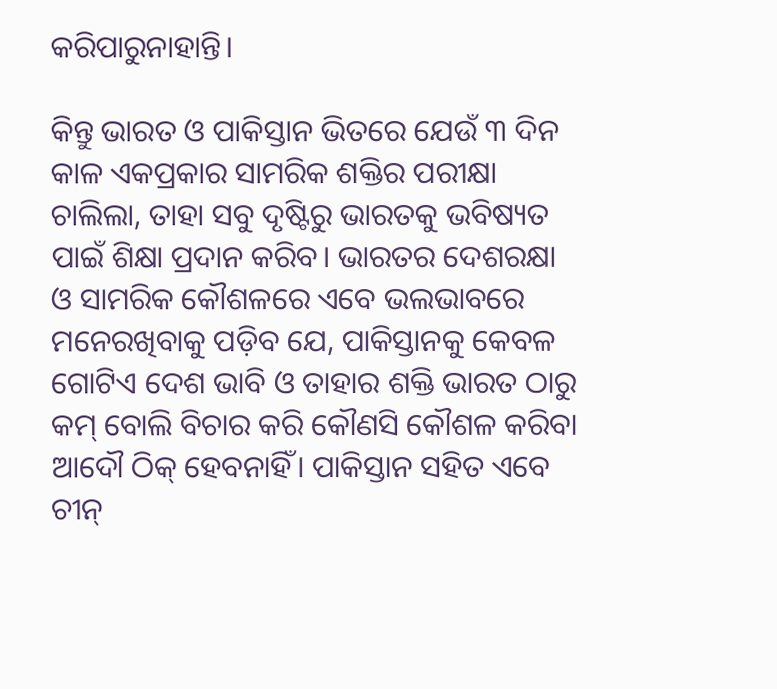କରିପାରୁନାହାନ୍ତି।

କିନ୍ତୁ ଭାରତ ଓ ପାକିସ୍ତାନ ଭିତରେ ଯେଉଁ ୩ ଦିନ କାଳ ଏକପ୍ରକାର ସାମରିକ ଶକ୍ତିର ପରୀକ୍ଷା ଚାଲିଲା, ତାହା ସବୁ ଦୃଷ୍ଟିରୁ ଭାରତକୁ ଭବିଷ୍ୟତ ପାଇଁ ଶିକ୍ଷା ପ୍ରଦାନ କରିବ। ଭାରତର ଦେଶରକ୍ଷା ଓ ସାମରିକ କୌଶଳରେ ଏବେ ଭଲଭାବରେ ମନେରଖିବାକୁ ପଡ଼ିବ ଯେ, ପାକିସ୍ତାନକୁ କେବଳ ଗୋଟିଏ ଦେଶ ଭାବି ଓ ତାହାର ଶକ୍ତି ଭାରତ ଠାରୁ କମ୍ ବୋଲି ବିଚାର କରି କୌଣସି କୌଶଳ କରିବା ଆଦୌ ଠିକ୍ ହେବନାହିଁ। ପାକିସ୍ତାନ ସହିତ ଏବେ ଚୀନ୍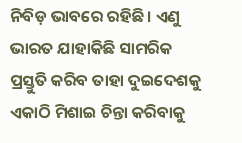ନିବିଡ଼ ଭାବରେ ରହିଛି। ଏଣୁ ଭାରତ ଯାହାକିଛି ସାମରିକ ପ୍ରସ୍ତୁତି କରିବ ତାହା ଦୁଇଦେଶକୁ ଏକାଠି ମିଶାଇ ଚିନ୍ତା କରିବାକୁ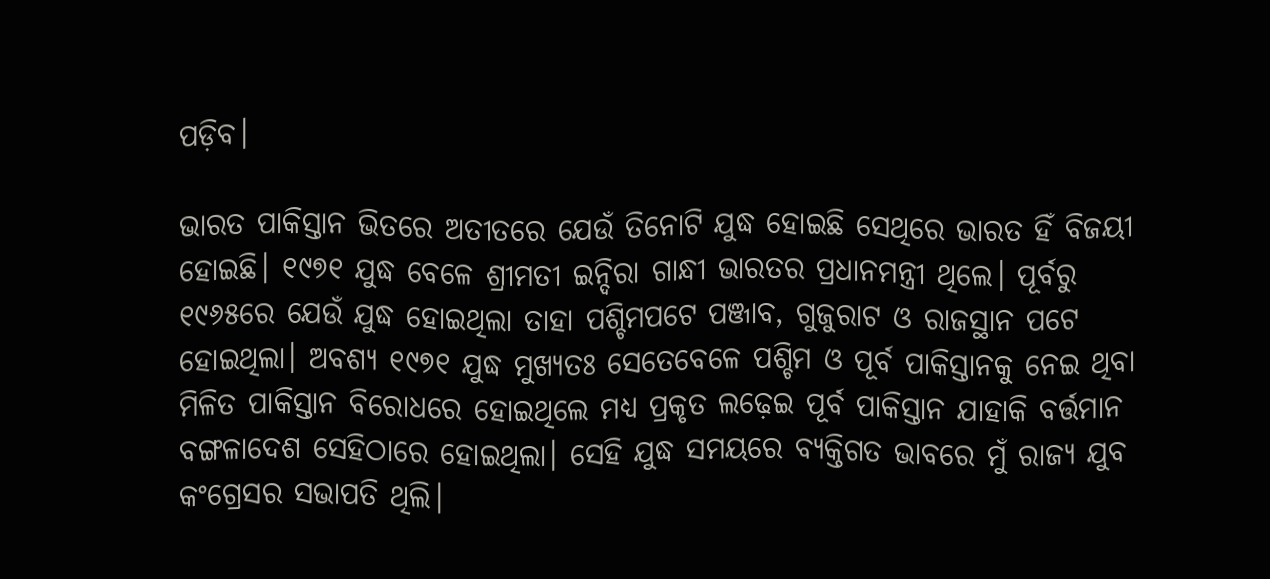ପଡ଼ିବ।

ଭାରତ ପାକିସ୍ତାନ ଭିତରେ ଅତୀତରେ ଯେଉଁ ତିନୋଟି ଯୁଦ୍ଧ ହୋଇଛି ସେଥିରେ ଭାରତ ହିଁ ବିଜୟୀ ହୋଇଛି। ୧୯୭୧ ଯୁଦ୍ଧ ବେଳେ ଶ୍ରୀମତୀ ଇନ୍ଦିରା ଗାନ୍ଧୀ ଭାରତର ପ୍ରଧାନମନ୍ତ୍ରୀ ଥିଲେ। ପୂର୍ବରୁ ୧୯୬୫ରେ ଯେଉଁ ଯୁଦ୍ଧ ହୋଇଥିଲା ତାହା ପଶ୍ଚିମପଟେ ପଞ୍ଜାବ, ଗୁଜୁରାଟ ଓ ରାଜସ୍ଥାନ ପଟେ ହୋଇଥିଲା। ଅବଶ୍ୟ ୧୯୭୧ ଯୁଦ୍ଧ ମୁଖ୍ୟତଃ ସେତେବେଳେ ପଶ୍ଚିମ ଓ ପୂର୍ବ ପାକିସ୍ତାନକୁ ନେଇ ଥିବା ମିଳିତ ପାକିସ୍ତାନ ବିରୋଧରେ ହୋଇଥିଲେ ମଧ୍ୟ ପ୍ରକୃତ ଲଢ଼େଇ ପୂର୍ବ ପାକିସ୍ତାନ ଯାହାକି ବର୍ତ୍ତମାନ ବଙ୍ଗଳାଦେଶ ସେହିଠାରେ ହୋଇଥିଲା। ସେହି ଯୁଦ୍ଧ ସମୟରେ ବ୍ୟକ୍ତିଗତ ଭାବରେ ମୁଁ ରାଜ୍ୟ ଯୁବ କଂଗ୍ରେସର ସଭାପତି ଥିଲି।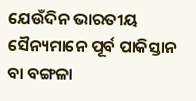ଯେଉଁଦିନ ଭାରତୀୟ ସୈନ୍ୟମାନେ ପୂର୍ବ ପାକିସ୍ତାନ ବା ବଙ୍ଗଳା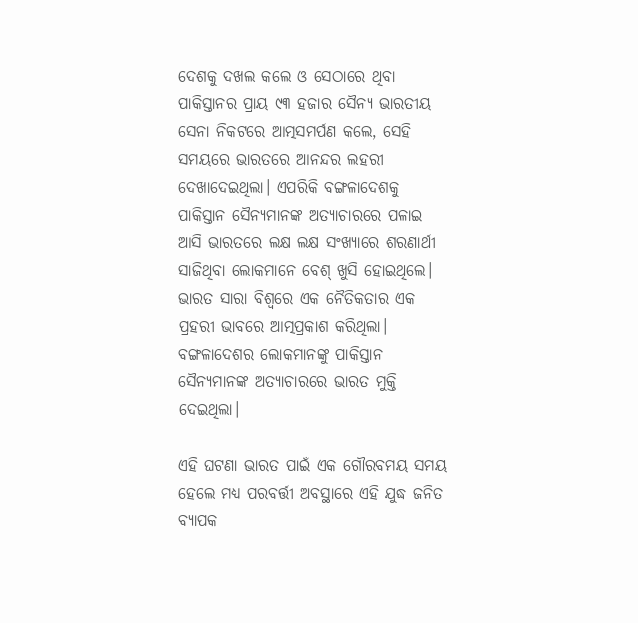ଦେଶକୁ ଦଖଲ କଲେ ଓ ସେଠାରେ ଥିବା ପାକିସ୍ତାନର ପ୍ରାୟ ୯୩ ହଜାର ସୈନ୍ୟ ଭାରତୀୟ ସେନା ନିକଟରେ ଆତ୍ମସମର୍ପଣ କଲେ, ସେହି ସମୟରେ ଭାରତରେ ଆନନ୍ଦର ଲହରୀ ଦେଖାଦେଇଥିଲା। ଏପରିକି ବଙ୍ଗଳାଦେଶକୁ ପାକିସ୍ତାନ ସୈନ୍ୟମାନଙ୍କ ଅତ୍ୟାଚାରରେ ପଳାଇ ଆସି ଭାରତରେ ଲକ୍ଷ ଲକ୍ଷ ସଂଖ୍ୟାରେ ଶରଣାର୍ଥୀ ସାଜିଥିବା ଲୋକମାନେ ବେଶ୍ ଖୁସି ହୋଇଥିଲେ। ଭାରତ ସାରା ବିଶ୍ୱରେ ଏକ ନୈତିକତାର ଏକ ପ୍ରହରୀ ଭାବରେ ଆତ୍ମପ୍ରକାଶ କରିଥିଲା। ବଙ୍ଗଳାଦେଶର ଲୋକମାନଙ୍କୁ ପାକିସ୍ତାନ ସୈନ୍ୟମାନଙ୍କ ଅତ୍ୟାଚାରରେ ଭାରତ ମୁକ୍ତି ଦେଇଥିଲା।

ଏହି ଘଟଣା ଭାରତ ପାଇଁ ଏକ ଗୌରବମୟ ସମୟ ହେଲେ ମଧ୍ୟ ପରବର୍ତ୍ତୀ ଅବସ୍ଥାରେ ଏହି ଯୁଦ୍ଧ ଜନିତ ବ୍ୟାପକ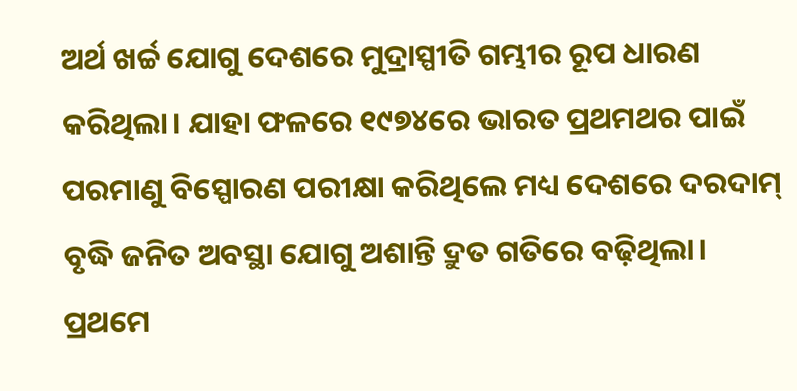ଅର୍ଥ ଖର୍ଚ୍ଚ ଯୋଗୁ ଦେଶରେ ମୁଦ୍ରାସ୍ପୀତି ଗମ୍ଭୀର ରୂପ ଧାରଣ କରିଥିଲା। ଯାହା ଫଳରେ ୧୯୭୪ରେ ଭାରତ ପ୍ରଥମଥର ପାଇଁ ପରମାଣୁ ବିସ୍ପୋରଣ ପରୀକ୍ଷା କରିଥିଲେ ମଧ୍ୟ ଦେଶରେ ଦରଦାମ୍ ବୃଦ୍ଧି ଜନିତ ଅବସ୍ଥା ଯୋଗୁ ଅଶାନ୍ତି ଦ୍ରୁତ ଗତିରେ ବଢ଼ିଥିଲା। ପ୍ରଥମେ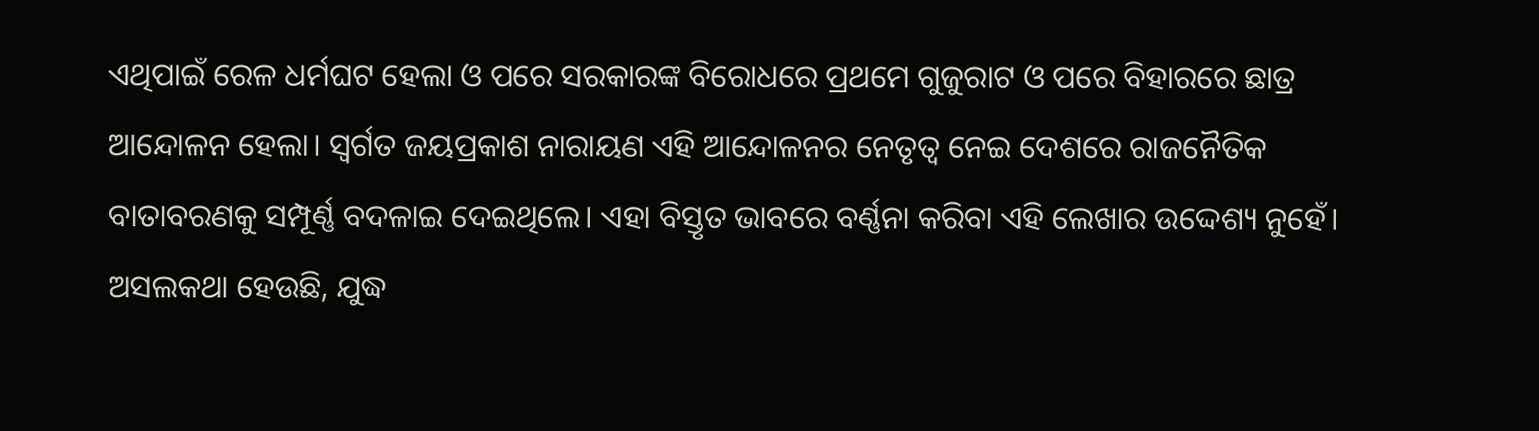ଏଥିପାଇଁ ରେଳ ଧର୍ମଘଟ ହେଲା ଓ ପରେ ସରକାରଙ୍କ ବିରୋଧରେ ପ୍ରଥମେ ଗୁଜୁରାଟ ଓ ପରେ ବିହାରରେ ଛାତ୍ର ଆନ୍ଦୋଳନ ହେଲା। ସ୍ୱର୍ଗତ ଜୟପ୍ରକାଶ ନାରାୟଣ ଏହି ଆନ୍ଦୋଳନର ନେତୃତ୍ୱ ନେଇ ଦେଶରେ ରାଜନୈତିକ ବାତାବରଣକୁ ସମ୍ପୂର୍ଣ୍ଣ ବଦଳାଇ ଦେଇଥିଲେ। ଏହା ବିସ୍ତୃତ ଭାବରେ ବର୍ଣ୍ଣନା କରିବା ଏହି ଲେଖାର ଉଦ୍ଦେଶ୍ୟ ନୁହେଁ। ଅସଲକଥା ହେଉଛି, ଯୁଦ୍ଧ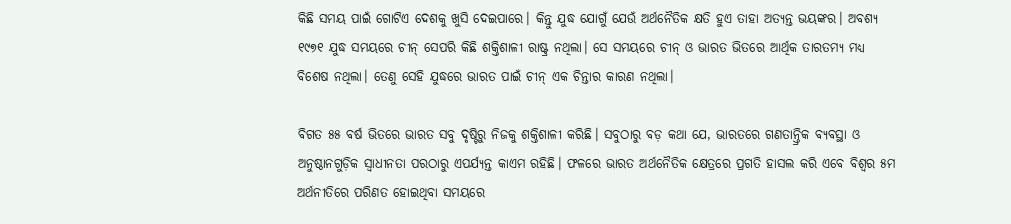କିଛି ସମୟ ପାଇଁ ଗୋଟିଏ ଦେଶକୁ ଖୁସି ଦେଇପାରେ। କିନ୍ତୁ ଯୁଦ୍ଧ ଯୋଗୁଁ ଯେଉଁ ଅର୍ଥନୈତିକ କ୍ଷତି ହୁଏ ତାହା ଅତ୍ୟନ୍ତ ଭୟଙ୍କର। ଅବଶ୍ୟ ୧୯୭୧ ଯୁଦ୍ଧ ସମୟରେ ଚୀନ୍ ସେପରି କିଛି ଶକ୍ତିଶାଳୀ ରାଷ୍ଟ୍ର ନଥିଲା। ସେ ସମୟରେ ଚୀନ୍ ଓ ଭାରତ ଭିତରେ ଆର୍ଥିକ ତାରତମ୍ୟ ମଧ୍ୟ ବିଶେଷ ନଥିଲା। ତେଣୁ ସେହି ଯୁଦ୍ଧରେ ଭାରତ ପାଇଁ ଚୀନ୍ ଏକ ଚିନ୍ତାର କାରଣ ନଥିଲା।

ବିଗତ ୫୫ ବର୍ଷ ଭିତରେ ଭାରତ ସବୁ ଦୃଷ୍ଟିରୁ ନିଜକୁ ଶକ୍ତିଶାଳୀ କରିଛି। ସବୁଠାରୁ ବଡ଼ କଥା ଯେ, ଭାରତରେ ଗଣତାନ୍ତ୍ରିକ ବ୍ୟବସ୍ଥା ଓ ଅନୁଷ୍ଠାନଗୁଡ଼ିକ ସ୍ୱାଧୀନତା ପରଠାରୁ ଏପର୍ଯ୍ୟନ୍ତ କାଏମ ରହିଛି। ଫଳରେ ଭାରତ ଅର୍ଥନୈତିକ କ୍ଷେତ୍ରରେ ପ୍ରଗତି ହାସଲ କରି ଏବେ ବିଶ୍ୱର ୫ମ ଅର୍ଥନୀତିରେ ପରିଣତ ହୋଇଥିବା ସମୟରେ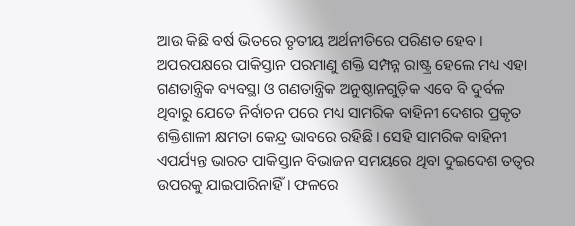ଆଉ କିଛି ବର୍ଷ ଭିତରେ ତୃତୀୟ ଅର୍ଥନୀତିରେ ପରିଣତ ହେବ। ଅପରପକ୍ଷରେ ପାକିସ୍ତାନ ପରମାଣୁ ଶକ୍ତି ସମ୍ପନ୍ନ ରାଷ୍ଟ୍ର ହେଲେ ମଧ୍ୟ ଏହା ଗଣତାନ୍ତ୍ରିକ ବ୍ୟବସ୍ଥା ଓ ଗଣତାନ୍ତ୍ରିକ ଅନୁଷ୍ଠାନଗୁଡ଼ିକ ଏବେ ବି ଦୁର୍ବଳ ଥିବାରୁ ଯେତେ ନିର୍ବାଚନ ପରେ ମଧ୍ୟ ସାମରିକ ବାହିନୀ ଦେଶର ପ୍ରକୃତ ଶକ୍ତିଶାଳୀ କ୍ଷମତା କେନ୍ଦ୍ର ଭାବରେ ରହିଛି। ସେହି ସାମରିକ ବାହିନୀ ଏପର୍ଯ୍ୟନ୍ତ ଭାରତ ପାକିସ୍ତାନ ବିଭାଜନ ସମୟରେ ଥିବା ଦୁଇଦେଶ ତତ୍ୱର ଉପରକୁ ଯାଇପାରିନାହିଁ। ଫଳରେ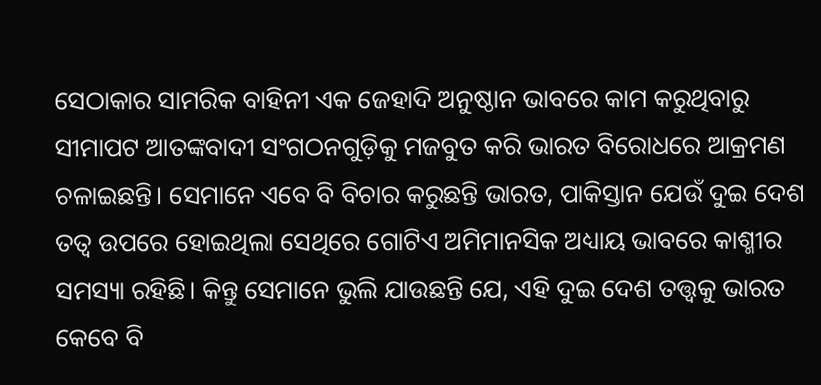ସେଠାକାର ସାମରିକ ବାହିନୀ ଏକ ଜେହାଦି ଅନୁଷ୍ଠାନ ଭାବରେ କାମ କରୁଥିବାରୁ ସୀମାପଟ ଆତଙ୍କବାଦୀ ସଂଗଠନଗୁଡ଼ିକୁ ମଜବୁତ କରି ଭାରତ ବିରୋଧରେ ଆକ୍ରମଣ ଚଳାଇଛନ୍ତି। ସେମାନେ ଏବେ ବି ବିଚାର କରୁଛନ୍ତି ଭାରତ, ପାକିସ୍ତାନ ଯେଉଁ ଦୁଇ ଦେଶ ତତ୍ୱ ଉପରେ ହୋଇଥିଲା ସେଥିରେ ଗୋଟିଏ ଅମିମାନସିକ ଅଧ୍ୟାୟ ଭାବରେ କାଶ୍ମୀର ସମସ୍ୟା ରହିଛି। କିନ୍ତୁ ସେମାନେ ଭୁଲି ଯାଉଛନ୍ତି ଯେ, ଏହି ଦୁଇ ଦେଶ ତତ୍ତ୍ୱକୁ ଭାରତ କେବେ ବି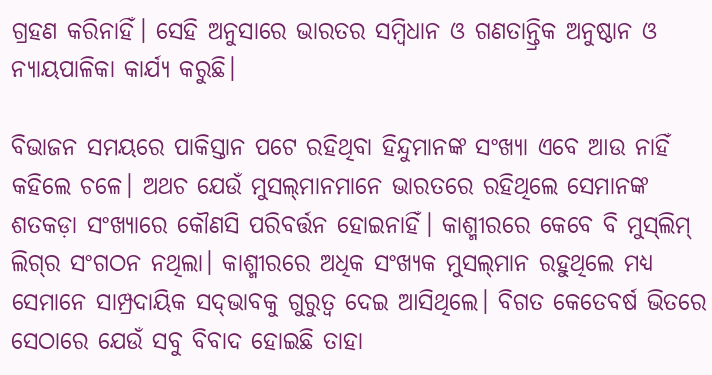ଗ୍ରହଣ କରିନାହିଁ। ସେହି ଅନୁସାରେ ଭାରତର ସମ୍ବିଧାନ ଓ ଗଣତାନ୍ତ୍ରିକ ଅନୁଷ୍ଠାନ ଓ ନ୍ୟାୟପାଳିକା କାର୍ଯ୍ୟ କରୁଛି।

ବିଭାଜନ ସମୟରେ ପାକିସ୍ତାନ ପଟେ ରହିଥିବା ହିନ୍ଦୁମାନଙ୍କ ସଂଖ୍ୟା ଏବେ ଆଉ ନାହିଁ କହିଲେ ଚଳେ। ଅଥଚ ଯେଉଁ ମୁସଲ୍‌ମାନମାନେ ଭାରତରେ ରହିଥିଲେ ସେମାନଙ୍କ ଶତକଡ଼ା ସଂଖ୍ୟାରେ କୌଣସି ପରିବର୍ତ୍ତନ ହୋଇନାହିଁ। କାଶ୍ମୀରରେ କେବେ ବି ମୁସ୍‌ଲିମ୍ ଲିଗ୍‌ର ସଂଗଠନ ନଥିଲା। କାଶ୍ମୀରରେ ଅଧିକ ସଂଖ୍ୟକ ମୁସଲ୍‌ମାନ ରହୁଥିଲେ ମଧ୍ୟ ସେମାନେ ସାମ୍ପ୍ରଦାୟିକ ସଦ୍‌ଭାବକୁ ଗୁରୁତ୍ୱ ଦେଇ ଆସିଥିଲେ। ବିଗତ କେତେବର୍ଷ ଭିତରେ ସେଠାରେ ଯେଉଁ ସବୁ ବିବାଦ ହୋଇଛି ତାହା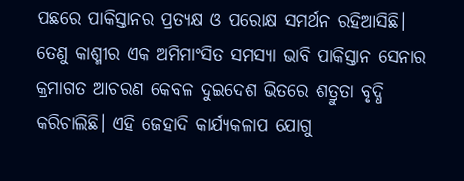ପଛରେ ପାକିସ୍ତାନର ପ୍ରତ୍ୟକ୍ଷ ଓ ପରୋକ୍ଷ ସମର୍ଥନ ରହିଆସିଛି। ତେଣୁ କାଶ୍ମୀର ଏକ ଅମିମାଂସିତ ସମସ୍ୟା ଭାବି ପାକିସ୍ତାନ ସେନାର କ୍ରମାଗତ ଆଚରଣ କେବଳ ଦୁଇଦେଶ ଭିତରେ ଶତ୍ରୁତା ବୃଦ୍ଧି କରିଚାଲିଛି। ଏହି ଜେହାଦି କାର୍ଯ୍ୟକଳାପ ଯୋଗୁ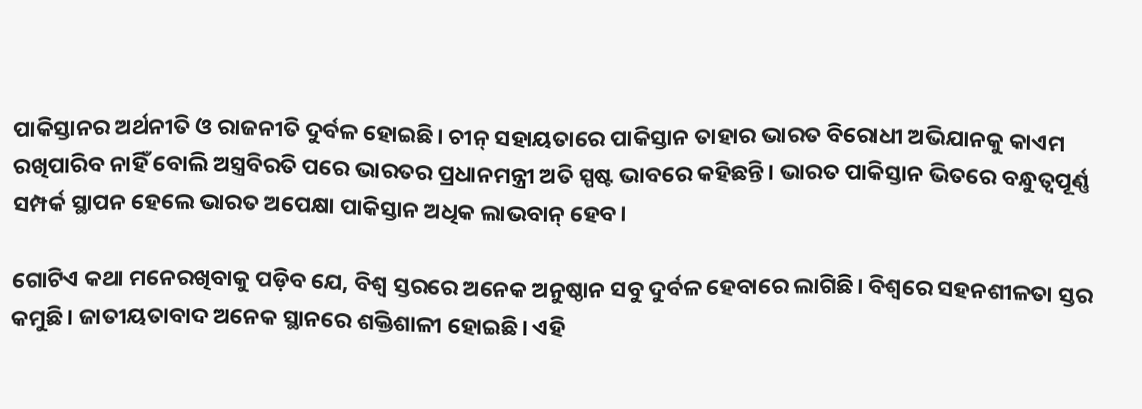ପାକିସ୍ତାନର ଅର୍ଥନୀତି ଓ ରାଜନୀତି ଦୁର୍ବଳ ହୋଇଛି। ଚୀନ୍‌ ସହାୟତାରେ ପାକିସ୍ତାନ ତାହାର ଭାରତ ବିରୋଧୀ ଅଭିଯାନକୁ କାଏମ ରଖିପାରିବ ନାହିଁ ବୋଲି ଅସ୍ତ୍ରବିରତି ପରେ ଭାରତର ପ୍ରଧାନମନ୍ତ୍ରୀ ଅତି ସ୍ପଷ୍ଟ ଭାବରେ କହିଛନ୍ତି। ଭାରତ ପାକିସ୍ତାନ ଭିତରେ ବନ୍ଧୁତ୍ୱପୂର୍ଣ୍ଣ ସମ୍ପର୍କ ସ୍ଥାପନ ହେଲେ ଭାରତ ଅପେକ୍ଷା ପାକିସ୍ତାନ ଅଧିକ ଲାଭବାନ୍ ହେବ।

ଗୋଟିଏ କଥା ମନେରଖିବାକୁ ପଡ଼ିବ ଯେ, ବିଶ୍ୱ ସ୍ତରରେ ଅନେକ ଅନୁଷ୍ଠାନ ସବୁ ଦୁର୍ବଳ ହେବାରେ ଲାଗିଛି। ବିଶ୍ୱରେ ସହନଶୀଳତା ସ୍ତର କମୁଛି। ଜାତୀୟତାବାଦ ଅନେକ ସ୍ଥାନରେ ଶକ୍ତିଶାଳୀ ହୋଇଛି। ଏହି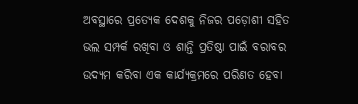ଅବସ୍ଥାରେ ପ୍ରତ୍ୟେକ ଦେଶକୁ ନିଜର ପଡ଼ୋଶୀ ସହିତ ଭଲ ସମ୍ପର୍କ ରଖିବା ଓ ଶାନ୍ତି ପ୍ରତିଷ୍ଠା ପାଇଁ ବରାବର ଉଦ୍ୟମ କରିବା ଏକ କାର୍ଯ୍ୟକ୍ରମରେ ପରିଣତ ହେବା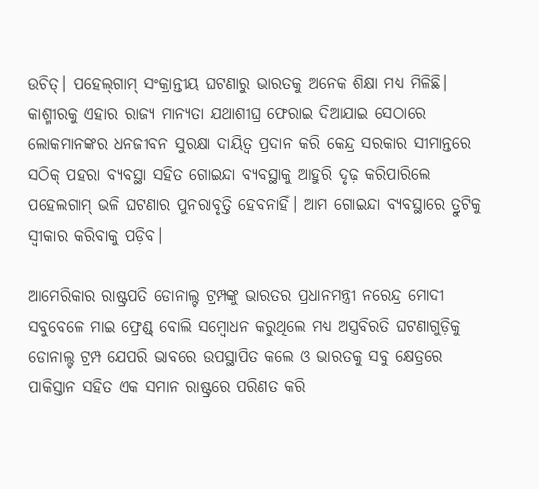ଉଚିତ୍। ପହେଲ୍‌ଗାମ୍ ସଂକ୍ରାନ୍ତୀୟ ଘଟଣାରୁ ଭାରତକୁ ଅନେକ ଶିକ୍ଷା ମଧ୍ୟ ମିଳିଛି। କାଶ୍ମୀରକୁ ଏହାର ରାଜ୍ୟ ମାନ୍ୟତା ଯଥାଶୀଘ୍ର ଫେରାଇ ଦିଆଯାଇ ସେଠାରେ ଲୋକମାନଙ୍କର ଧନଜୀବନ ସୁରକ୍ଷା ଦାୟିତ୍ୱ ପ୍ରଦାନ କରି କେନ୍ଦ୍ର ସରକାର ସୀମାନ୍ତରେ ସଠିକ୍ ପହରା ବ୍ୟବସ୍ଥା ସହିତ ଗୋଇନ୍ଦା ବ୍ୟବସ୍ଥାକୁ ଆହୁରି ଦୃଢ଼ କରିପାରିଲେ ପହେଲଗାମ୍ ଭଳି ଘଟଣାର ପୁନରାବୃତ୍ତି ହେବନାହିଁ। ଆମ ଗୋଇନ୍ଦା ବ୍ୟବସ୍ଥାରେ ତ୍ରୁଟିକୁ ସ୍ୱୀକାର କରିବାକୁ ପଡ଼ିବ।

ଆମେରିକାର ରାଷ୍ଟ୍ରପତି ଡୋନାଲ୍ଟ ଟ୍ରମ୍ପଙ୍କୁ ଭାରତର ପ୍ରଧାନମନ୍ତ୍ରୀ ନରେନ୍ଦ୍ର ମୋଦୀ ସବୁବେଳେ ମାଇ ଫ୍ରେଣ୍ଡ୍ ବୋଲି ସମ୍ବୋଧନ କରୁଥିଲେ ମଧ୍ୟ ଅସ୍ତ୍ରବିରତି ଘଟଣାଗୁଡ଼ିକୁ ଡୋନାଲ୍ଟ ଟ୍ରମ୍ପ ଯେପରି ଭାବରେ ଉପସ୍ଥାପିତ କଲେ ଓ ଭାରତକୁ ସବୁ କ୍ଷେତ୍ରରେ ପାକିସ୍ତାନ ସହିତ ଏକ ସମାନ ରାଷ୍ଟ୍ରରେ ପରିଣତ କରି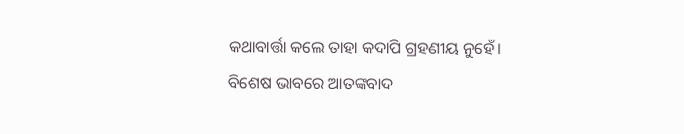କଥାବାର୍ତ୍ତା କଲେ ତାହା କଦାପି ଗ୍ରହଣୀୟ ନୁହେଁ। ବିଶେଷ ଭାବରେ ଆତଙ୍କବାଦ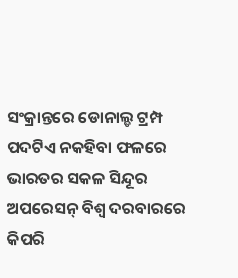ସଂକ୍ରାନ୍ତରେ ଡୋନାଲ୍ଡ ଟ୍ରମ୍ପ ପଦଟିଏ ନକହିବା ଫଳରେ ଭାରତର ସକଳ ସିନ୍ଦୂର ଅପରେସନ୍ ବିଶ୍ୱ ଦରବାରରେ କିପରି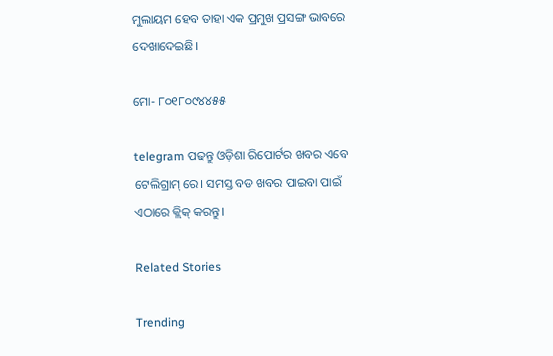ମୁଲାୟମ ହେବ ତାହା ଏକ ପ୍ରମୁଖ ପ୍ରସଙ୍ଗ ଭାବରେ ଦେଖାଦେଇଛି।

ମୋ- ୮୦୧୮୦୯୪୪୫୫

telegram ପଢନ୍ତୁ ଓଡ଼ିଶା ରିପୋର୍ଟର ଖବର ଏବେ ଟେଲିଗ୍ରାମ୍ ରେ। ସମସ୍ତ ବଡ ଖବର ପାଇବା ପାଇଁ ଏଠାରେ କ୍ଲିକ୍ କରନ୍ତୁ।

Related Stories

Trending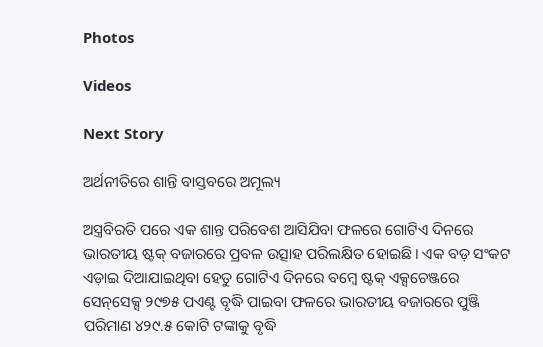Photos

Videos

Next Story

ଅର୍ଥନୀତିରେ ଶାନ୍ତି ବାସ୍ତବରେ ଅମୂଲ୍ୟ

ଅସ୍ତ୍ରବିରତି ପରେ ଏକ ଶାନ୍ତ ପରିବେଶ ଆସିଯିବା ଫଳରେ ଗୋଟିଏ ଦିନରେ ଭାରତୀୟ ଷ୍ଟକ୍ ବଜାରରେ ପ୍ରବଳ ଉତ୍ସାହ ପରିଲକ୍ଷିତ ହୋଇଛି। ଏକ ବଡ଼ ସଂକଟ ଏଡ଼ାଇ ଦିଆଯାଇଥିବା ହେତୁ ଗୋଟିଏ ଦିନରେ ବମ୍ବେ ଷ୍ଟକ୍ ଏକ୍ସଚେଞ୍ଜରେ ସେନ୍‌ସେକ୍ସ ୨୯୭୫ ପଏଣ୍ଟ ବୃଦ୍ଧି ପାଇବା ଫଳରେ ଭାରତୀୟ ବଜାରରେ ପୁଞ୍ଜି ପରିମାଣ ୪୨୯.୫ କୋଟି ଟଙ୍କାକୁ ବୃଦ୍ଧି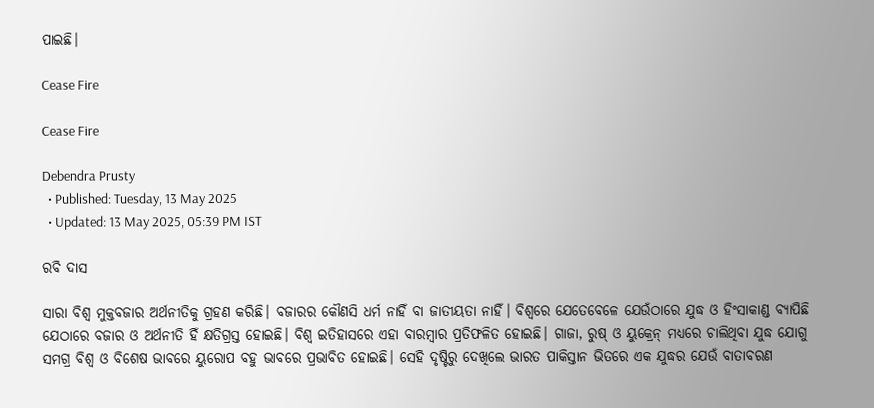ପାଇଛି।

Cease Fire

Cease Fire

Debendra Prusty
  • Published: Tuesday, 13 May 2025
  • Updated: 13 May 2025, 05:39 PM IST

ରବି ଦାସ

ସାରା ବିଶ୍ୱ ମୁକ୍ତବଜାର ଅର୍ଥନୀତିକୁ ଗ୍ରହଣ କରିଛି। ବଜାରର କୌଣସି ଧର୍ମ ନାହିଁ ବା ଜାତୀୟତା ନାହିଁ। ବିଶ୍ୱରେ ଯେତେବେଳେ ଯେଉଁଠାରେ ଯୁଦ୍ଧ ଓ ହିଂସାକାଣ୍ଡ ବ୍ୟାପିଛି ଯେଠାରେ ବଜାର ଓ ଅର୍ଥନୀତି ହିଁ କ୍ଷତିଗ୍ରସ୍ତ ହୋଇଛି। ବିଶ୍ୱ ଇତିହାସରେ ଏହା ବାରମ୍ବାର ପ୍ରତିଫଳିତ ହୋଇଛି। ଗାଜା, ରୁଷ୍ ଓ ୟୁକ୍ରେନ୍ ମଧ୍ୟରେ ଚାଲିଥିବା ଯୁଦ୍ଧ ଯୋଗୁ ସମଗ୍ର ବିଶ୍ୱ ଓ ବିଶେଷ ଭାବରେ ୟୁରୋପ ବହୁ ଭାବରେ ପ୍ରଭାବିତ ହୋଇଛି। ସେହି ଦୃଷ୍ଟିରୁ ଦେଖିଲେ ଭାରତ ପାକିସ୍ତାନ ଭିତରେ ଏକ ଯୁଦ୍ଧର ଯେଉଁ ବାତାବରଣ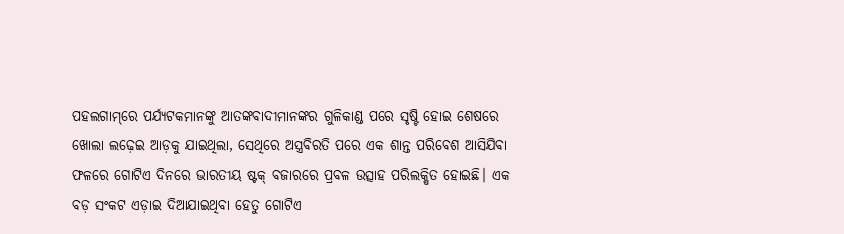ପହଲଗାମ୍‌ରେ ପର୍ଯ୍ୟଟକମାନଙ୍କୁ ଆତଙ୍କବାଦୀମାନଙ୍କର ଗୁଳିକାଣ୍ଡ ପରେ ସୃଷ୍ଟି ହୋଇ ଶେଷରେ ଖୋଲା ଲଢ଼େଇ ଆଡ଼କୁ ଯାଇଥିଲା, ସେଥିରେ ଅସ୍ତ୍ରବିରତି ପରେ ଏକ ଶାନ୍ତ ପରିବେଶ ଆସିଯିବା ଫଳରେ ଗୋଟିଏ ଦିନରେ ଭାରତୀୟ ଷ୍ଟକ୍ ବଜାରରେ ପ୍ରବଳ ଉତ୍ସାହ ପରିଲକ୍ଷିତ ହୋଇଛି। ଏକ ବଡ଼ ସଂକଟ ଏଡ଼ାଇ ଦିଆଯାଇଥିବା ହେତୁ ଗୋଟିଏ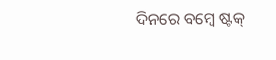ଦିନରେ ବମ୍ବେ ଷ୍ଟକ୍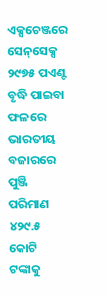ଏକ୍ସଚେଞ୍ଜରେ ସେନ୍‌ସେକ୍ସ ୨୯୭୫ ପଏଣ୍ଟ ବୃଦ୍ଧି ପାଇବା ଫଳରେ ଭାରତୀୟ ବଜାରରେ ପୁଞ୍ଜି ପରିମାଣ ୪୨୯.୫ କୋଟି ଟଙ୍କାକୁ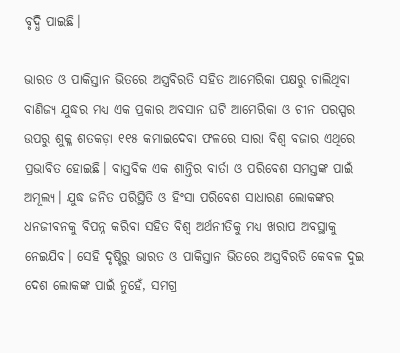ବୃଦ୍ଧି ପାଇଛି।

ଭାରତ ଓ ପାକିସ୍ତାନ ଭିତରେ ଅସ୍ତ୍ରବିରତି ସହିତ ଆମେରିକା ପକ୍ଷରୁ ଚାଲିଥିବା ବାଣିଜ୍ୟ ଯୁଦ୍ଧର ମଧ୍ୟ ଏକ ପ୍ରକାର ଅବସାନ ଘଟି ଆମେରିକା ଓ ଚୀନ ପରସ୍ପର ଉପରୁ ଶୁକ୍ଳ ଶତକଡ଼ା ୧୧୫ କମାଇଦେବା ଫଳରେ ସାରା ବିଶ୍ୱ ବଜାର ଏଥିରେ ପ୍ରଭାବିତ ହୋଇଛି। ବାସ୍ତବିକ ଏକ ଶାନ୍ତିର ବାର୍ତା ଓ ପରିବେଶ ସମସ୍ତଙ୍କ ପାଇଁ ଅମୂଲ୍ୟ। ଯୁଦ୍ଧ ଜନିତ ପରିସ୍ଥିତି ଓ ହିଂସା ପରିବେଶ ସାଧାରଣ ଲୋକଙ୍କର ଧନଜୀବନକୁ ବିପନ୍ନ କରିବା ସହିତ ବିଶ୍ୱ ଅର୍ଥନୀତିକୁ ମଧ୍ୟ ଖରାପ ଅବସ୍ଥାକୁ ନେଇଯିବ। ସେହି ଦୃଷ୍ଟିରୁ ଭାରତ ଓ ପାକିସ୍ତାନ ଭିତରେ ଅସ୍ତ୍ରବିରତି କେବଳ ଦୁଇ ଦେଶ ଲୋକଙ୍କ ପାଇଁ ନୁହେଁ, ସମଗ୍ର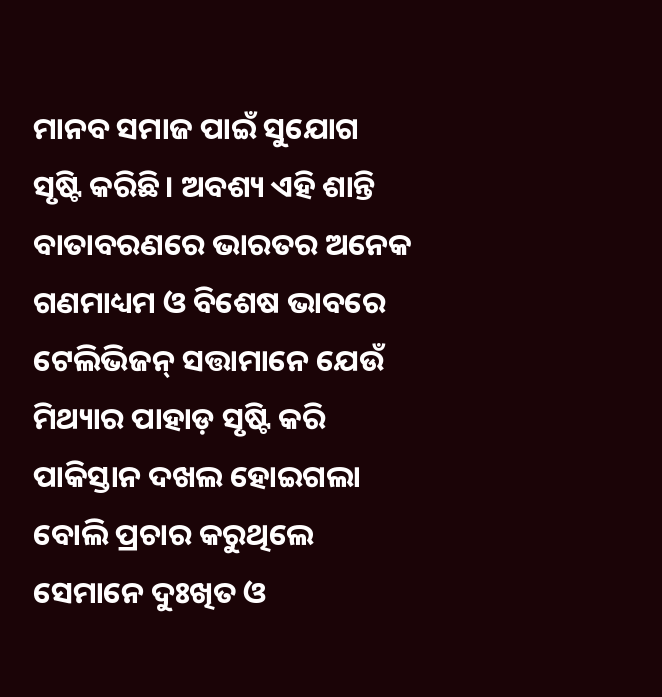ମାନବ ସମାଜ ପାଇଁ ସୁଯୋଗ ସୃଷ୍ଟି କରିଛି। ଅବଶ୍ୟ ଏହି ଶାନ୍ତି ବାତାବରଣରେ ଭାରତର ଅନେକ ଗଣମାଧ୍ୟମ ଓ ବିଶେଷ ଭାବରେ ଟେଲିଭିଜନ୍ ସତ୍ତାମାନେ ଯେଉଁ ମିଥ୍ୟାର ପାହାଡ଼ ସୃଷ୍ଟି କରି ପାକିସ୍ତାନ ଦଖଲ ହୋଇଗଲା ବୋଲି ପ୍ରଚାର କରୁଥିଲେ ସେମାନେ ଦୁଃଖିତ ଓ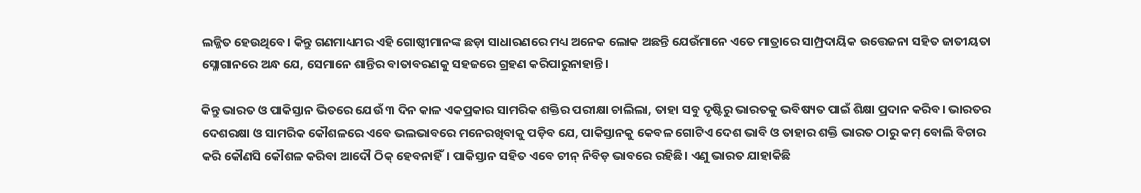ଲଜ୍ଜିତ ହେଉଥିବେ। କିନ୍ତୁ ଗଣମାଧ୍ୟମର ଏହି ଗୋଷ୍ଠୀମାନଙ୍କ ଛଡ଼ା ସାଧାରଣରେ ମଧ୍ୟ ଅନେକ ଲୋକ ଅଛନ୍ତି ଯେଉଁମାନେ ଏତେ ମାତ୍ରାରେ ସାମ୍ପ୍ରଦାୟିକ ଉତ୍ତେଜନା ସହିତ ଜାତୀୟତା ସ୍ଳୋଗାନରେ ଅନ୍ଧ ଯେ, ସେମାନେ ଶାନ୍ତିର ବାତାବରଣକୁ ସହଜରେ ଗ୍ରହଣ କରିପାରୁନାହାନ୍ତି।

କିନ୍ତୁ ଭାରତ ଓ ପାକିସ୍ତାନ ଭିତରେ ଯେଉଁ ୩ ଦିନ କାଳ ଏକପ୍ରକାର ସାମରିକ ଶକ୍ତିର ପରୀକ୍ଷା ଚାଲିଲା, ତାହା ସବୁ ଦୃଷ୍ଟିରୁ ଭାରତକୁ ଭବିଷ୍ୟତ ପାଇଁ ଶିକ୍ଷା ପ୍ରଦାନ କରିବ। ଭାରତର ଦେଶରକ୍ଷା ଓ ସାମରିକ କୌଶଳରେ ଏବେ ଭଲଭାବରେ ମନେରଖିବାକୁ ପଡ଼ିବ ଯେ, ପାକିସ୍ତାନକୁ କେବଳ ଗୋଟିଏ ଦେଶ ଭାବି ଓ ତାହାର ଶକ୍ତି ଭାରତ ଠାରୁ କମ୍ ବୋଲି ବିଚାର କରି କୌଣସି କୌଶଳ କରିବା ଆଦୌ ଠିକ୍ ହେବନାହିଁ। ପାକିସ୍ତାନ ସହିତ ଏବେ ଚୀନ୍ ନିବିଡ଼ ଭାବରେ ରହିଛି। ଏଣୁ ଭାରତ ଯାହାକିଛି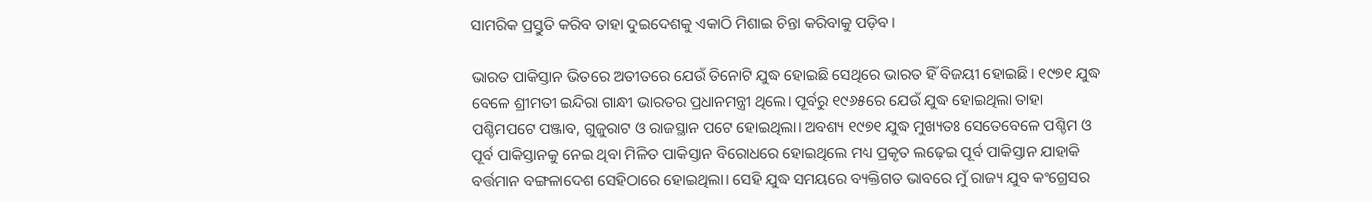ସାମରିକ ପ୍ରସ୍ତୁତି କରିବ ତାହା ଦୁଇଦେଶକୁ ଏକାଠି ମିଶାଇ ଚିନ୍ତା କରିବାକୁ ପଡ଼ିବ।

ଭାରତ ପାକିସ୍ତାନ ଭିତରେ ଅତୀତରେ ଯେଉଁ ତିନୋଟି ଯୁଦ୍ଧ ହୋଇଛି ସେଥିରେ ଭାରତ ହିଁ ବିଜୟୀ ହୋଇଛି। ୧୯୭୧ ଯୁଦ୍ଧ ବେଳେ ଶ୍ରୀମତୀ ଇନ୍ଦିରା ଗାନ୍ଧୀ ଭାରତର ପ୍ରଧାନମନ୍ତ୍ରୀ ଥିଲେ। ପୂର୍ବରୁ ୧୯୬୫ରେ ଯେଉଁ ଯୁଦ୍ଧ ହୋଇଥିଲା ତାହା ପଶ୍ଚିମପଟେ ପଞ୍ଜାବ, ଗୁଜୁରାଟ ଓ ରାଜସ୍ଥାନ ପଟେ ହୋଇଥିଲା। ଅବଶ୍ୟ ୧୯୭୧ ଯୁଦ୍ଧ ମୁଖ୍ୟତଃ ସେତେବେଳେ ପଶ୍ଚିମ ଓ ପୂର୍ବ ପାକିସ୍ତାନକୁ ନେଇ ଥିବା ମିଳିତ ପାକିସ୍ତାନ ବିରୋଧରେ ହୋଇଥିଲେ ମଧ୍ୟ ପ୍ରକୃତ ଲଢ଼େଇ ପୂର୍ବ ପାକିସ୍ତାନ ଯାହାକି ବର୍ତ୍ତମାନ ବଙ୍ଗଳାଦେଶ ସେହିଠାରେ ହୋଇଥିଲା। ସେହି ଯୁଦ୍ଧ ସମୟରେ ବ୍ୟକ୍ତିଗତ ଭାବରେ ମୁଁ ରାଜ୍ୟ ଯୁବ କଂଗ୍ରେସର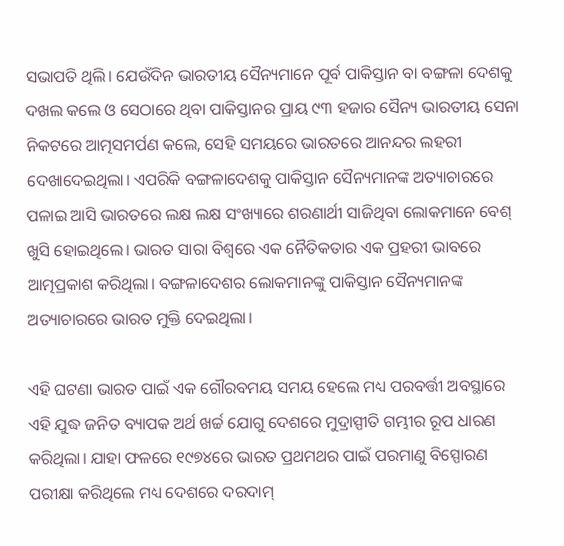ସଭାପତି ଥିଲି। ଯେଉଁଦିନ ଭାରତୀୟ ସୈନ୍ୟମାନେ ପୂର୍ବ ପାକିସ୍ତାନ ବା ବଙ୍ଗଳା ଦେଶକୁ ଦଖଲ କଲେ ଓ ସେଠାରେ ଥିବା ପାକିସ୍ତାନର ପ୍ରାୟ ୯୩ ହଜାର ସୈନ୍ୟ ଭାରତୀୟ ସେନା ନିକଟରେ ଆତ୍ମସମର୍ପଣ କଲେ, ସେହି ସମୟରେ ଭାରତରେ ଆନନ୍ଦର ଲହରୀ ଦେଖାଦେଇଥିଲା। ଏପରିକି ବଙ୍ଗଳାଦେଶକୁ ପାକିସ୍ତାନ ସୈନ୍ୟମାନଙ୍କ ଅତ୍ୟାଚାରରେ ପଳାଇ ଆସି ଭାରତରେ ଲକ୍ଷ ଲକ୍ଷ ସଂଖ୍ୟାରେ ଶରଣାର୍ଥୀ ସାଜିଥିବା ଲୋକମାନେ ବେଶ୍ ଖୁସି ହୋଇଥିଲେ। ଭାରତ ସାରା ବିଶ୍ୱରେ ଏକ ନୈତିକତାର ଏକ ପ୍ରହରୀ ଭାବରେ ଆତ୍ମପ୍ରକାଶ କରିଥିଲା। ବଙ୍ଗଳାଦେଶର ଲୋକମାନଙ୍କୁ ପାକିସ୍ତାନ ସୈନ୍ୟମାନଙ୍କ ଅତ୍ୟାଚାରରେ ଭାରତ ମୁକ୍ତି ଦେଇଥିଲା।

ଏହି ଘଟଣା ଭାରତ ପାଇଁ ଏକ ଗୌରବମୟ ସମୟ ହେଲେ ମଧ୍ୟ ପରବର୍ତ୍ତୀ ଅବସ୍ଥାରେ ଏହି ଯୁଦ୍ଧ ଜନିତ ବ୍ୟାପକ ଅର୍ଥ ଖର୍ଚ୍ଚ ଯୋଗୁ ଦେଶରେ ମୁଦ୍ରାସ୍ପୀତି ଗମ୍ଭୀର ରୂପ ଧାରଣ କରିଥିଲା। ଯାହା ଫଳରେ ୧୯୭୪ରେ ଭାରତ ପ୍ରଥମଥର ପାଇଁ ପରମାଣୁ ବିସ୍ପୋରଣ ପରୀକ୍ଷା କରିଥିଲେ ମଧ୍ୟ ଦେଶରେ ଦରଦାମ୍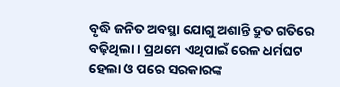ବୃଦ୍ଧି ଜନିତ ଅବସ୍ଥା ଯୋଗୁ ଅଶାନ୍ତି ଦ୍ରୁତ ଗତିରେ ବଢ଼ିଥିଲା। ପ୍ରଥମେ ଏଥିପାଇଁ ରେଳ ଧର୍ମଘଟ ହେଲା ଓ ପରେ ସରକାରଙ୍କ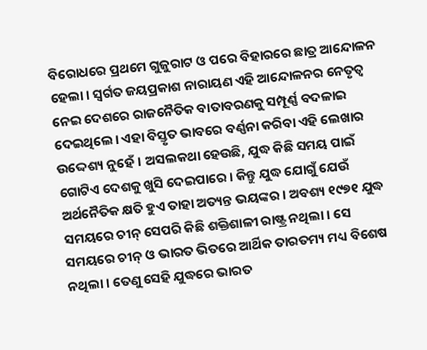ବିରୋଧରେ ପ୍ରଥମେ ଗୁଜୁରାଟ ଓ ପରେ ବିହାରରେ ଛାତ୍ର ଆନ୍ଦୋଳନ ହେଲା। ସ୍ୱର୍ଗତ ଜୟପ୍ରକାଶ ନାରାୟଣ ଏହି ଆନ୍ଦୋଳନର ନେତୃତ୍ୱ ନେଇ ଦେଶରେ ରାଜନୈତିକ ବାତାବରଣକୁ ସମ୍ପୂର୍ଣ୍ଣ ବଦଳାଇ ଦେଇଥିଲେ। ଏହା ବିସ୍ତୃତ ଭାବରେ ବର୍ଣ୍ଣନା କରିବା ଏହି ଲେଖାର ଉଦ୍ଦେଶ୍ୟ ନୁହେଁ। ଅସଲକଥା ହେଉଛି, ଯୁଦ୍ଧ କିଛି ସମୟ ପାଇଁ ଗୋଟିଏ ଦେଶକୁ ଖୁସି ଦେଇପାରେ। କିନ୍ତୁ ଯୁଦ୍ଧ ଯୋଗୁଁ ଯେଉଁ ଅର୍ଥନୈତିକ କ୍ଷତି ହୁଏ ତାହା ଅତ୍ୟନ୍ତ ଭୟଙ୍କର। ଅବଶ୍ୟ ୧୯୭୧ ଯୁଦ୍ଧ ସମୟରେ ଚୀନ୍ ସେପରି କିଛି ଶକ୍ତିଶାଳୀ ରାଷ୍ଟ୍ର ନଥିଲା। ସେ ସମୟରେ ଚୀନ୍ ଓ ଭାରତ ଭିତରେ ଆର୍ଥିକ ତାରତମ୍ୟ ମଧ୍ୟ ବିଶେଷ ନଥିଲା। ତେଣୁ ସେହି ଯୁଦ୍ଧରେ ଭାରତ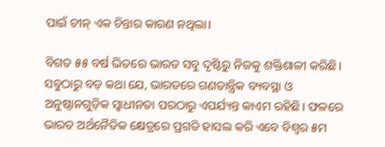ପାଇଁ ଚୀନ୍ ଏକ ଚିନ୍ତାର କାରଣ ନଥିଲା।

ବିଗତ ୫୫ ବର୍ଷ ଭିତରେ ଭାରତ ସବୁ ଦୃଷ୍ଟିରୁ ନିଜକୁ ଶକ୍ତିଶାଳୀ କରିଛି। ସବୁଠାରୁ ବଡ଼ କଥା ଯେ, ଭାରତରେ ଗଣତାନ୍ତ୍ରିକ ବ୍ୟବସ୍ଥା ଓ ଅନୁଷ୍ଠାନଗୁଡ଼ିକ ସ୍ୱାଧୀନତା ପରଠାରୁ ଏପର୍ଯ୍ୟନ୍ତ କାଏମ ରହିଛି। ଫଳରେ ଭାରତ ଅର୍ଥନୈତିକ କ୍ଷେତ୍ରରେ ପ୍ରଗତି ହାସଲ କରି ଏବେ ବିଶ୍ୱର ୫ମ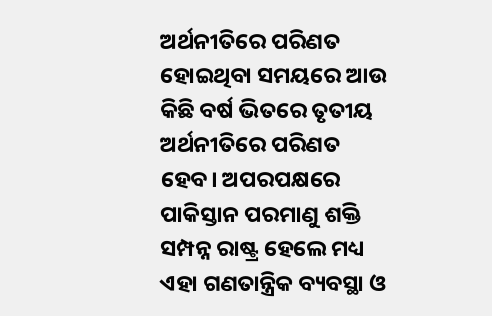ଅର୍ଥନୀତିରେ ପରିଣତ ହୋଇଥିବା ସମୟରେ ଆଉ କିଛି ବର୍ଷ ଭିତରେ ତୃତୀୟ ଅର୍ଥନୀତିରେ ପରିଣତ ହେବ। ଅପରପକ୍ଷରେ ପାକିସ୍ତାନ ପରମାଣୁ ଶକ୍ତି ସମ୍ପନ୍ନ ରାଷ୍ଟ୍ର ହେଲେ ମଧ୍ୟ ଏହା ଗଣତାନ୍ତ୍ରିକ ବ୍ୟବସ୍ଥା ଓ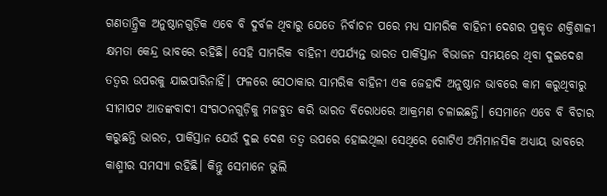ଗଣତାନ୍ତ୍ରିକ ଅନୁଷ୍ଠାନଗୁଡ଼ିକ ଏବେ ବି ଦୁର୍ବଳ ଥିବାରୁ ଯେତେ ନିର୍ବାଚନ ପରେ ମଧ୍ୟ ସାମରିକ ବାହିନୀ ଦେଶର ପ୍ରକୃତ ଶକ୍ତିଶାଳୀ କ୍ଷମତା କେନ୍ଦ୍ର ଭାବରେ ରହିଛି। ସେହି ସାମରିକ ବାହିନୀ ଏପର୍ଯ୍ୟନ୍ତ ଭାରତ ପାକିସ୍ତାନ ବିଭାଜନ ସମୟରେ ଥିବା ଦୁଇଦେଶ ତତ୍ୱର ଉପରକୁ ଯାଇପାରିନାହିଁ। ଫଳରେ ସେଠାକାର ସାମରିକ ବାହିନୀ ଏକ ଜେହାଦି ଅନୁଷ୍ଠାନ ଭାବରେ କାମ କରୁଥିବାରୁ ସୀମାପଟ ଆତଙ୍କବାଦୀ ସଂଗଠନଗୁଡ଼ିକୁ ମଜବୁତ କରି ଭାରତ ବିରୋଧରେ ଆକ୍ରମଣ ଚଳାଇଛନ୍ତି। ସେମାନେ ଏବେ ବି ବିଚାର କରୁଛନ୍ତି ଭାରତ, ପାକିସ୍ତାନ ଯେଉଁ ଦୁଇ ଦେଶ ତତ୍ୱ ଉପରେ ହୋଇଥିଲା ସେଥିରେ ଗୋଟିଏ ଅମିମାନସିକ ଅଧ୍ୟାୟ ଭାବରେ କାଶ୍ମୀର ସମସ୍ୟା ରହିଛି। କିନ୍ତୁ ସେମାନେ ଭୁଲି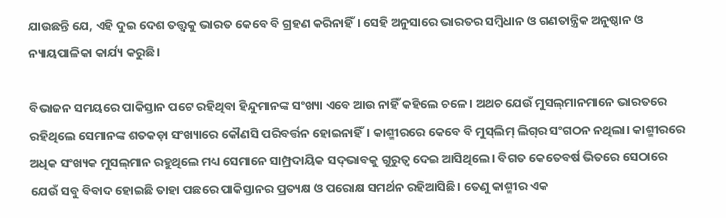ଯାଉଛନ୍ତି ଯେ, ଏହି ଦୁଇ ଦେଶ ତତ୍ତ୍ୱକୁ ଭାରତ କେବେ ବି ଗ୍ରହଣ କରିନାହିଁ। ସେହି ଅନୁସାରେ ଭାରତର ସମ୍ବିଧାନ ଓ ଗଣତାନ୍ତ୍ରିକ ଅନୁଷ୍ଠାନ ଓ ନ୍ୟାୟପାଳିକା କାର୍ଯ୍ୟ କରୁଛି।

ବିଭାଜନ ସମୟରେ ପାକିସ୍ତାନ ପଟେ ରହିଥିବା ହିନ୍ଦୁମାନଙ୍କ ସଂଖ୍ୟା ଏବେ ଆଉ ନାହିଁ କହିଲେ ଚଳେ। ଅଥଚ ଯେଉଁ ମୁସଲ୍‌ମାନମାନେ ଭାରତରେ ରହିଥିଲେ ସେମାନଙ୍କ ଶତକଡ଼ା ସଂଖ୍ୟାରେ କୌଣସି ପରିବର୍ତ୍ତନ ହୋଇନାହିଁ। କାଶ୍ମୀରରେ କେବେ ବି ମୁସ୍‌ଲିମ୍ ଲିଗ୍‌ର ସଂଗଠନ ନଥିଲା। କାଶ୍ମୀରରେ ଅଧିକ ସଂଖ୍ୟକ ମୁସଲ୍‌ମାନ ରହୁଥିଲେ ମଧ୍ୟ ସେମାନେ ସାମ୍ପ୍ରଦାୟିକ ସଦ୍‌ଭାବକୁ ଗୁରୁତ୍ୱ ଦେଇ ଆସିଥିଲେ। ବିଗତ କେତେବର୍ଷ ଭିତରେ ସେଠାରେ ଯେଉଁ ସବୁ ବିବାଦ ହୋଇଛି ତାହା ପଛରେ ପାକିସ୍ତାନର ପ୍ରତ୍ୟକ୍ଷ ଓ ପରୋକ୍ଷ ସମର୍ଥନ ରହିଆସିଛି। ତେଣୁ କାଶ୍ମୀର ଏକ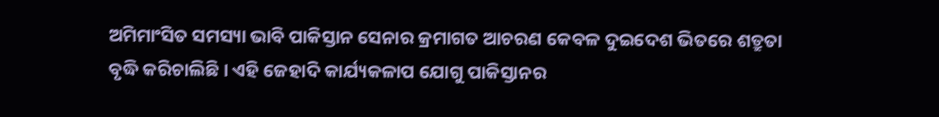ଅମିମାଂସିତ ସମସ୍ୟା ଭାବି ପାକିସ୍ତାନ ସେନାର କ୍ରମାଗତ ଆଚରଣ କେବଳ ଦୁଇଦେଶ ଭିତରେ ଶତ୍ରୁତା ବୃଦ୍ଧି କରିଚାଲିଛି। ଏହି ଜେହାଦି କାର୍ଯ୍ୟକଳାପ ଯୋଗୁ ପାକିସ୍ତାନର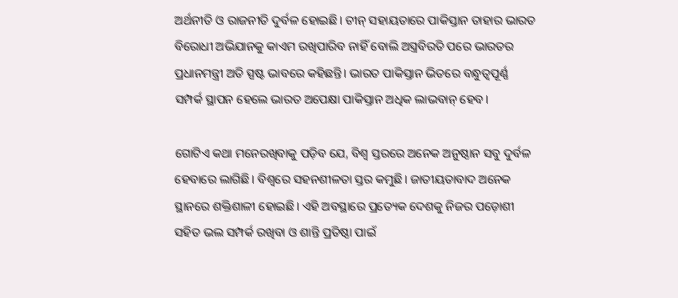ଅର୍ଥନୀତି ଓ ରାଜନୀତି ଦୁର୍ବଳ ହୋଇଛି। ଚୀନ୍‌ ସହାୟତାରେ ପାକିସ୍ତାନ ତାହାର ଭାରତ ବିରୋଧୀ ଅଭିଯାନକୁ କାଏମ ରଖିପାରିବ ନାହିଁ ବୋଲି ଅସ୍ତ୍ରବିରତି ପରେ ଭାରତର ପ୍ରଧାନମନ୍ତ୍ରୀ ଅତି ସ୍ପଷ୍ଟ ଭାବରେ କହିଛନ୍ତି। ଭାରତ ପାକିସ୍ତାନ ଭିତରେ ବନ୍ଧୁତ୍ୱପୂର୍ଣ୍ଣ ସମ୍ପର୍କ ସ୍ଥାପନ ହେଲେ ଭାରତ ଅପେକ୍ଷା ପାକିସ୍ତାନ ଅଧିକ ଲାଭବାନ୍ ହେବ।

ଗୋଟିଏ କଥା ମନେରଖିବାକୁ ପଡ଼ିବ ଯେ, ବିଶ୍ୱ ସ୍ତରରେ ଅନେକ ଅନୁଷ୍ଠାନ ସବୁ ଦୁର୍ବଳ ହେବାରେ ଲାଗିଛି। ବିଶ୍ୱରେ ସହନଶୀଳତା ସ୍ତର କମୁଛି। ଜାତୀୟତାବାଦ ଅନେକ ସ୍ଥାନରେ ଶକ୍ତିଶାଳୀ ହୋଇଛି। ଏହି ଅବସ୍ଥାରେ ପ୍ରତ୍ୟେକ ଦେଶକୁ ନିଜର ପଡ଼ୋଶୀ ସହିତ ଭଲ ସମ୍ପର୍କ ରଖିବା ଓ ଶାନ୍ତି ପ୍ରତିଷ୍ଠା ପାଇଁ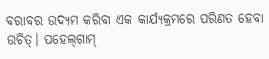ବରାବର ଉଦ୍ୟମ କରିବା ଏକ କାର୍ଯ୍ୟକ୍ରମରେ ପରିଣତ ହେବା ଉଚିତ୍। ପହେଲ୍‌ଗାମ୍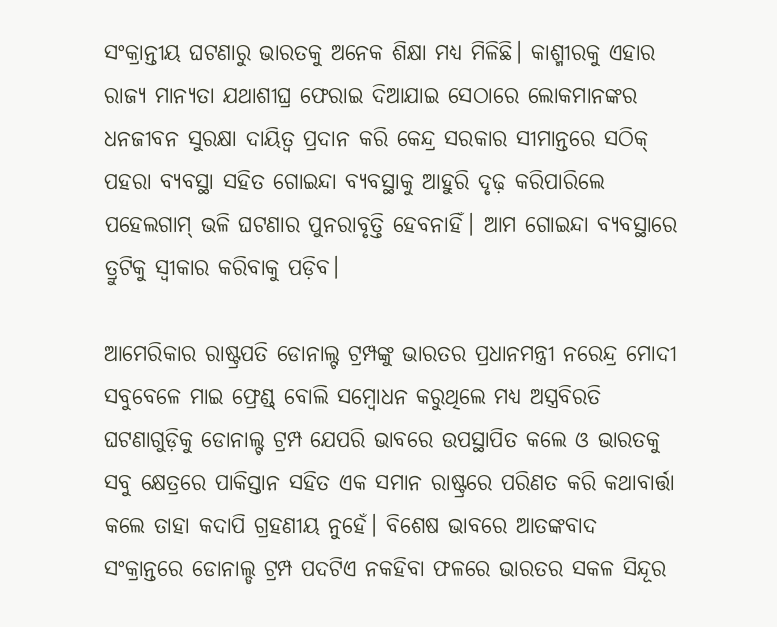ସଂକ୍ରାନ୍ତୀୟ ଘଟଣାରୁ ଭାରତକୁ ଅନେକ ଶିକ୍ଷା ମଧ୍ୟ ମିଳିଛି। କାଶ୍ମୀରକୁ ଏହାର ରାଜ୍ୟ ମାନ୍ୟତା ଯଥାଶୀଘ୍ର ଫେରାଇ ଦିଆଯାଇ ସେଠାରେ ଲୋକମାନଙ୍କର ଧନଜୀବନ ସୁରକ୍ଷା ଦାୟିତ୍ୱ ପ୍ରଦାନ କରି କେନ୍ଦ୍ର ସରକାର ସୀମାନ୍ତରେ ସଠିକ୍ ପହରା ବ୍ୟବସ୍ଥା ସହିତ ଗୋଇନ୍ଦା ବ୍ୟବସ୍ଥାକୁ ଆହୁରି ଦୃଢ଼ କରିପାରିଲେ ପହେଲଗାମ୍ ଭଳି ଘଟଣାର ପୁନରାବୃତ୍ତି ହେବନାହିଁ। ଆମ ଗୋଇନ୍ଦା ବ୍ୟବସ୍ଥାରେ ତ୍ରୁଟିକୁ ସ୍ୱୀକାର କରିବାକୁ ପଡ଼ିବ।

ଆମେରିକାର ରାଷ୍ଟ୍ରପତି ଡୋନାଲ୍ଟ ଟ୍ରମ୍ପଙ୍କୁ ଭାରତର ପ୍ରଧାନମନ୍ତ୍ରୀ ନରେନ୍ଦ୍ର ମୋଦୀ ସବୁବେଳେ ମାଇ ଫ୍ରେଣ୍ଡ୍ ବୋଲି ସମ୍ବୋଧନ କରୁଥିଲେ ମଧ୍ୟ ଅସ୍ତ୍ରବିରତି ଘଟଣାଗୁଡ଼ିକୁ ଡୋନାଲ୍ଟ ଟ୍ରମ୍ପ ଯେପରି ଭାବରେ ଉପସ୍ଥାପିତ କଲେ ଓ ଭାରତକୁ ସବୁ କ୍ଷେତ୍ରରେ ପାକିସ୍ତାନ ସହିତ ଏକ ସମାନ ରାଷ୍ଟ୍ରରେ ପରିଣତ କରି କଥାବାର୍ତ୍ତା କଲେ ତାହା କଦାପି ଗ୍ରହଣୀୟ ନୁହେଁ। ବିଶେଷ ଭାବରେ ଆତଙ୍କବାଦ ସଂକ୍ରାନ୍ତରେ ଡୋନାଲ୍ଡ ଟ୍ରମ୍ପ ପଦଟିଏ ନକହିବା ଫଳରେ ଭାରତର ସକଳ ସିନ୍ଦୂର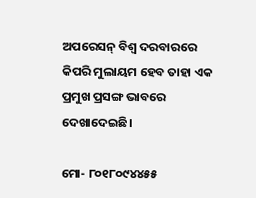ଅପରେସନ୍ ବିଶ୍ୱ ଦରବାରରେ କିପରି ମୁଲାୟମ ହେବ ତାହା ଏକ ପ୍ରମୁଖ ପ୍ରସଙ୍ଗ ଭାବରେ ଦେଖାଦେଇଛି।

ମୋ- ୮୦୧୮୦୯୪୪୫୫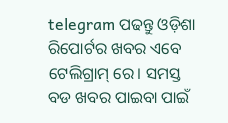telegram ପଢନ୍ତୁ ଓଡ଼ିଶା ରିପୋର୍ଟର ଖବର ଏବେ ଟେଲିଗ୍ରାମ୍ ରେ। ସମସ୍ତ ବଡ ଖବର ପାଇବା ପାଇଁ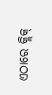ଏଠାରେ କ୍ଲିକ୍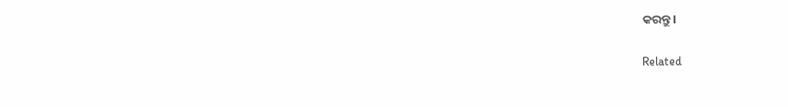କରନ୍ତୁ।

Related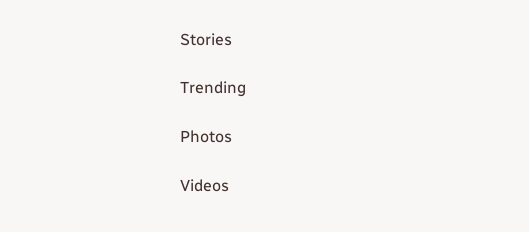Stories

Trending

Photos

Videos